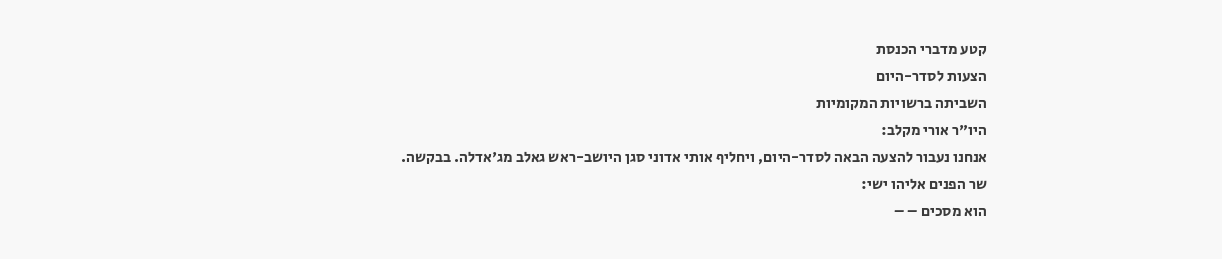קטע מדברי הכנסת
הצעות לסדר-היום
השביתה ברשויות המקומיות
היו"ר אורי מקלב:
אנחנו נעבור להצעה הבאה לסדר-היום, ויחליף אותי אדוני סגן היושב-ראש גאלב מג'אדלה. בבקשה.
שר הפנים אליהו ישי:
הוא מסכים – –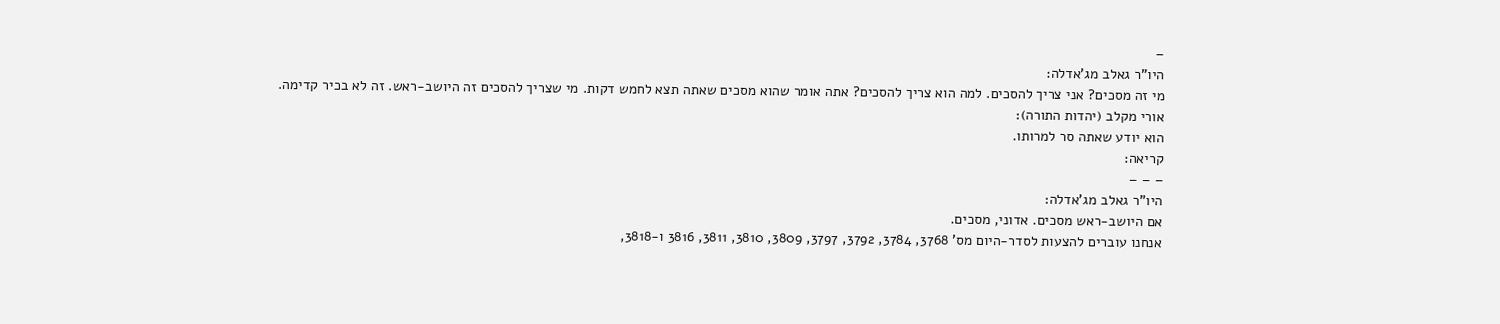–
היו"ר גאלב מג'אדלה:
מי זה מסכים? אני צריך להסכים. למה הוא צריך להסכים? אתה אומר שהוא מסכים שאתה תצא לחמש דקות. מי שצריך להסכים זה היושב-ראש. זה לא בכיר קדימה.
אורי מקלב (יהדות התורה):
הוא יודע שאתה סר למרותו.
קריאה:
– – –
היו"ר גאלב מג'אדלה:
אם היושב-ראש מסכים. אדוני, מסכים.
אנחנו עוברים להצעות לסדר-היום מס' 3768, 3784, 3792, 3797, 3809, 3810, 3811, 3816 ו-3818,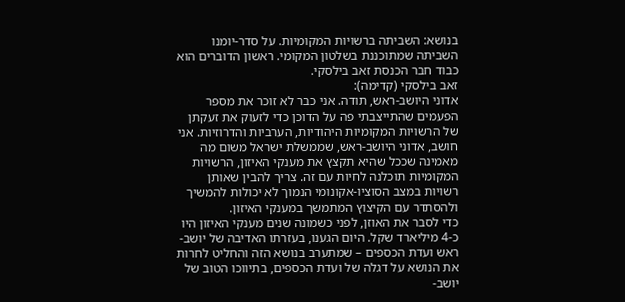בנושא: השביתה ברשויות המקומיות. על סדר-יומנו השביתה שמתוכננת בשלטון המקומי. ראשון הדוברים הוא כבוד חבר הכנסת זאב בילסקי.
זאב בילסקי (קדימה):
אדוני היושב-ראש, תודה. אני כבר לא זוכר את מספר הפעמים שהתייצבתי פה על הדוכן כדי לזעוק את זעקתן של הרשויות המקומיות היהודיות, הערביות והדרוזיות. אני חושב, אדוני היושב-ראש, שממשלת ישראל משום מה מאמינה שככל שהיא תקצץ את מענקי האיזון, הרשויות המקומיות תוכלנה לחיות עם זה. צריך להבין שאותן רשויות במצב הסוציו-אקונומי הנמוך לא יכולות להמשיך ולהסתדר עם הקיצוץ המתמשך במענקי האיזון.
כדי לסבר את האוזן, לפני כשמונה שנים מענקי האיזון היו כ-4 מיליארד שקל. היום הגענו, בעזרתו האדיבה של יושב-ראש ועדת הכספים – שמתערב בנושא הזה והחליט לחרות את הנושא על דגלה של ועדת הכספים, בתיווכו הטוב של יושב-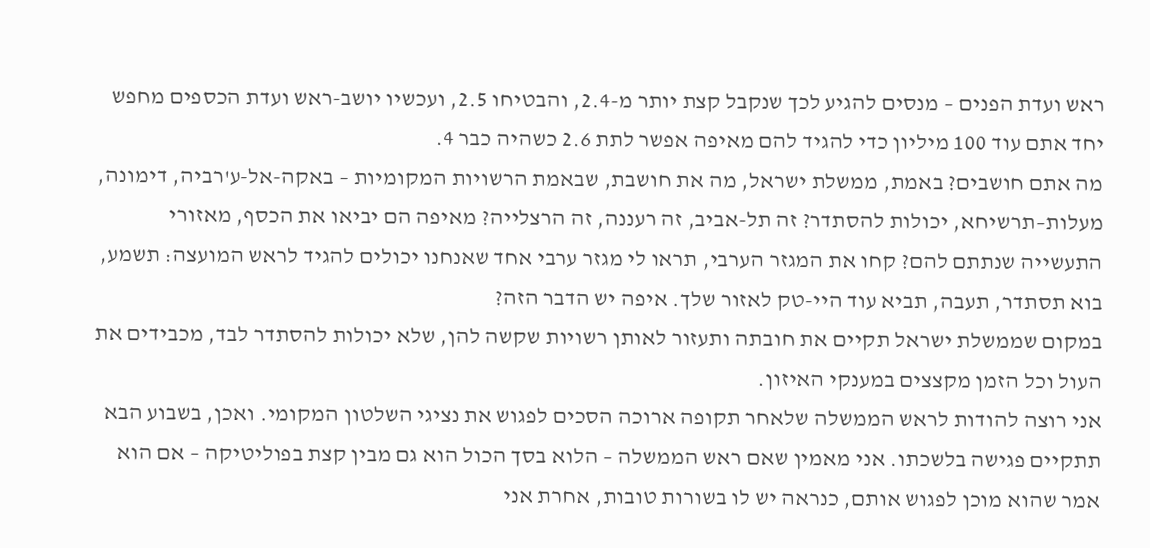ראש ועדת הפנים – מנסים להגיע לכך שנקבל קצת יותר מ-2.4, והבטיחו 2.5, ועכשיו יושב-ראש ועדת הכספים מחפש יחד אתם עוד 100 מיליון כדי להגיד להם מאיפה אפשר לתת 2.6 כשהיה כבר 4.
מה אתם חושבים? באמת, ממשלת ישראל, מה את חושבת, שבאמת הרשויות המקומיות – באקה-אל-ע'רביה, דימונה, מעלות–תרשיחא, יכולות להסתדר? זה תל-אביב, זה רעננה, זה הרצלייה? מאיפה הם יביאו את הכסף, מאזורי התעשייה שנתתם להם? קחו את המגזר הערבי, תראו לי מגזר ערבי אחד שאנחנו יכולים להגיד לראש המועצה: תשמע, בוא תסתדר, תעבה, תביא עוד היי-טק לאזור שלך. איפה יש הדבר הזה?
במקום שממשלת ישראל תקיים את חובתה ותעזור לאותן רשויות שקשה להן, שלא יכולות להסתדר לבד, מכבידים את העול וכל הזמן מקצצים במענקי האיזון.
אני רוצה להודות לראש הממשלה שלאחר תקופה ארוכה הסכים לפגוש את נציגי השלטון המקומי. ואכן, בשבוע הבא תתקיים פגישה בלשכתו. אני מאמין שאם ראש הממשלה – הלוא בסך הכול הוא גם מבין קצת בפוליטיקה – אם הוא אמר שהוא מוכן לפגוש אותם, כנראה יש לו בשורות טובות, אחרת אני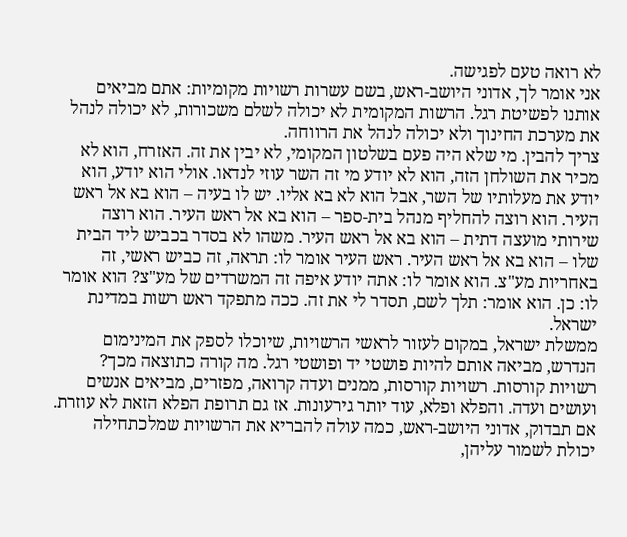לא רואה טעם לפגישה.
אני אומר לך, אדוני היושב-ראש, בשם עשרות רשויות מקומיות: אתם מביאים אותנו לפשיטת רגל. הרשות המקומית לא יכולה לשלם משכורות, לא יכולה לנהל את מערכת החינוך ולא יכולה לנהל את הרווחה.
צריך להבין. מי שלא היה פעם בשלטון המקומי, לא יבין את זה. האזרח, הוא לא מכיר את השולחן הזה, הוא לא יודע מי זה השר עוזי לנדאו. אולי הוא יודע, הוא יודע את מעלותיו של השר, אבל הוא לא בא אליו. יש לו בעיה – הוא בא אל ראש העיר. הוא רוצה להחליף מנהל בית-ספר – הוא בא אל ראש העיר. הוא רוצה שירותי מועצה דתית – הוא בא אל ראש העיר. משהו לא בסדר בכביש ליד הבית שלו – הוא בא אל ראש העיר. ראש העיר אומר לו: תראה, זה כביש ראשי, זה באחריות מע"צ. הוא אומר לו: אתה יודע איפה זה המשרדים של מע"צ? הוא אומר לו: כן. הוא אומר: תלך לשם, תסדר לי את זה. ככה מתפקד ראש רשות במדינת ישראל.
ממשלת ישראל, במקום לעזור לראשי הרשויות, שיוכלו לספק את המינימום הנדרש, מביאה אותם להיות פושטי יד ופושטי רגל. מה קורה כתוצאה מכך? רשויות קורסות. רשויות קורסות, ממנים ועדה קרואה, מפזרים, מביאים אנשים ועושים ועדה. והפלא ופלא, עוד יותר גירעונות. אז גם תרופת הפלא הזאת לא עוזרת. אם תבדוק, אדוני היושב-ראש, כמה עולה להבריא את הרשויות שמלכתחילה יכולת לשמור עליהן,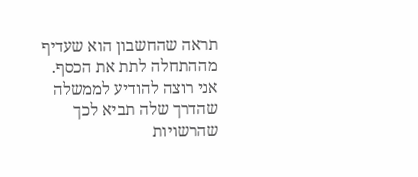תראה שהחשבון הוא שעדיף מההתחלה לתת את הכסף.
אני רוצה להודיע לממשלה שהדרך שלה תביא לכך שהרשויות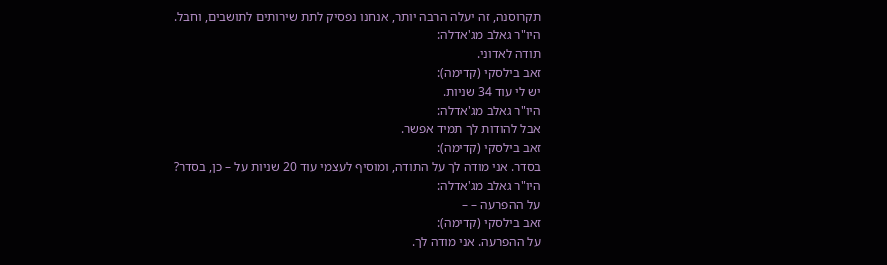תקרוסנה, זה יעלה הרבה יותר, אנחנו נפסיק לתת שירותים לתושבים, וחבל.
היו"ר גאלב מג'אדלה:
תודה לאדוני.
זאב בילסקי (קדימה):
יש לי עוד 34 שניות.
היו"ר גאלב מג'אדלה:
אבל להודות לך תמיד אפשר.
זאב בילסקי (קדימה):
בסדר. אני מודה לך על התודה, ומוסיף לעצמי עוד 20 שניות על – כן, בסדר?
היו"ר גאלב מג'אדלה:
על ההפרעה – –
זאב בילסקי (קדימה):
על ההפרעה. אני מודה לך.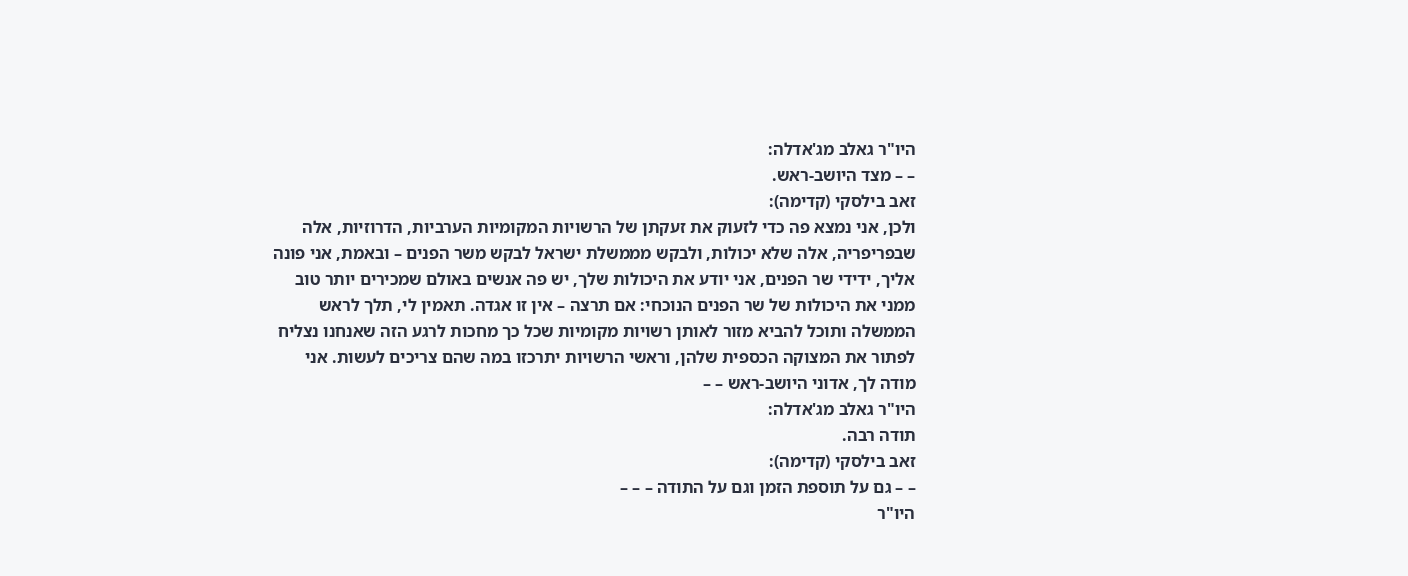היו"ר גאלב מג'אדלה:
– – מצד היושב-ראש.
זאב בילסקי (קדימה):
ולכן, אני נמצא פה כדי לזעוק את זעקתן של הרשויות המקומיות הערביות, הדרוזיות, אלה שבפריפריה, אלה שלא יכולות, ולבקש מממשלת ישראל לבקש משר הפנים – ובאמת, אני פונה אליך, ידידי שר הפנים, אני יודע את היכולות שלך, יש פה אנשים באולם שמכירים יותר טוב ממני את היכולות של שר הפנים הנוכחי: אם תרצה – אין זו אגדה. תאמין לי, תלך לראש הממשלה ותוכל להביא מזור לאותן רשויות מקומיות שכל כך מחכות לרגע הזה שאנחנו נצליח לפתור את המצוקה הכספית שלהן, וראשי הרשויות יתרכזו במה שהם צריכים לעשות. אני מודה לך, אדוני היושב-ראש – –
היו"ר גאלב מג'אדלה:
תודה רבה.
זאב בילסקי (קדימה):
– – גם על תוספת הזמן וגם על התודה – – –
היו"ר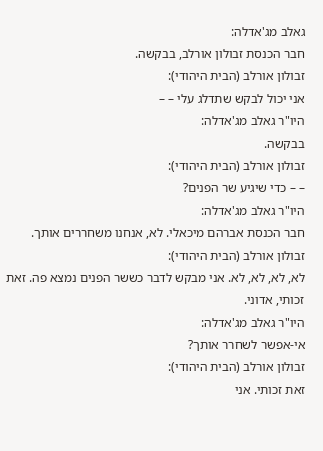גאלב מג'אדלה:
חבר הכנסת זבולון אורלב, בבקשה.
זבולון אורלב (הבית היהודי):
אני יכול לבקש שתדלג עלי – –
היו"ר גאלב מג'אדלה:
בבקשה.
זבולון אורלב (הבית היהודי):
– – כדי שיגיע שר הפנים?
היו"ר גאלב מג'אדלה:
חבר הכנסת אברהם מיכאלי. לא, אנחנו משחררים אותך.
זבולון אורלב (הבית היהודי):
לא, לא, לא, לא. אני מבקש לדבר כששר הפנים נמצא פה. זאת זכותי, אדוני.
היו"ר גאלב מג'אדלה:
אי-אפשר לשחרר אותך?
זבולון אורלב (הבית היהודי):
זאת זכותי. אני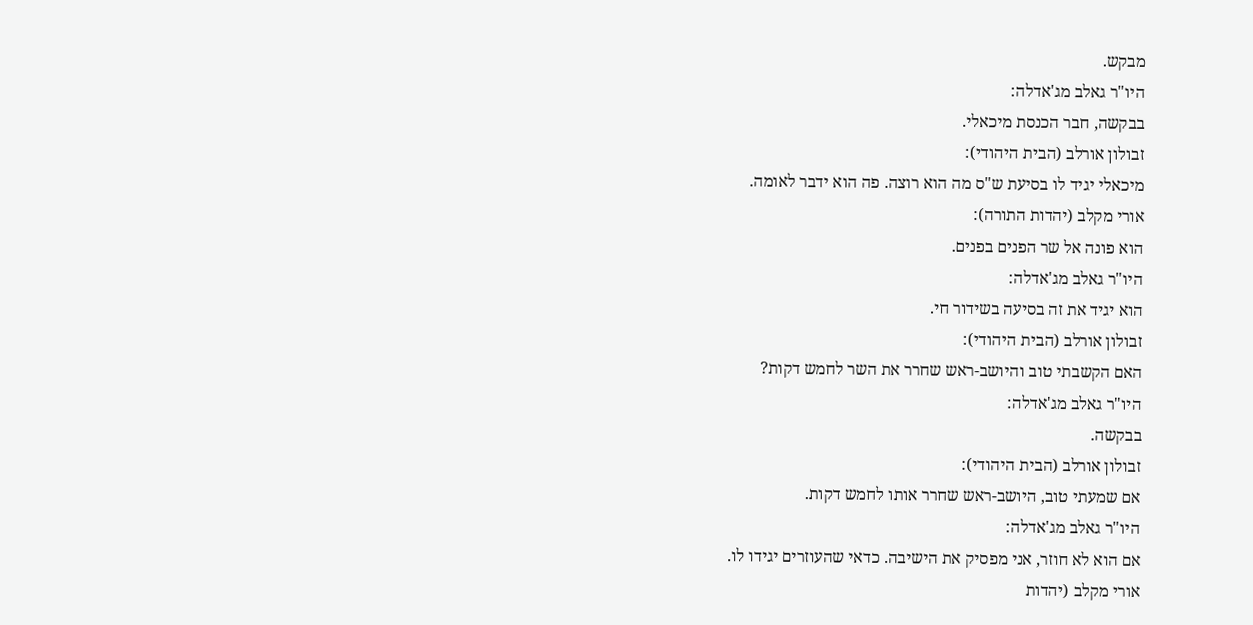מבקש.
היו"ר גאלב מג'אדלה:
בבקשה, חבר הכנסת מיכאלי.
זבולון אורלב (הבית היהודי):
מיכאלי יגיד לו בסיעת ש"ס מה הוא רוצה. פה הוא ידבר לאומה.
אורי מקלב (יהדות התורה):
הוא פונה אל שר הפנים בפנים.
היו"ר גאלב מג'אדלה:
הוא יגיד את זה בסיעה בשידור חי.
זבולון אורלב (הבית היהודי):
האם הקשבתי טוב והיושב-ראש שחרר את השר לחמש דקות?
היו"ר גאלב מג'אדלה:
בבקשה.
זבולון אורלב (הבית היהודי):
אם שמעתי טוב, היושב-ראש שחרר אותו לחמש דקות.
היו"ר גאלב מג'אדלה:
אם הוא לא חוזר, אני מפסיק את הישיבה. כדאי שהעוזרים יגידו לו.
אורי מקלב (יהדות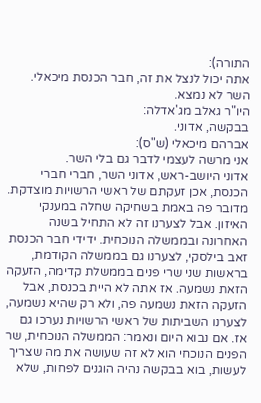התורה):
אתה יכול לנצל את זה, חבר הכנסת מיכאלי. השר לא נמצא.
היו"ר גאלב מג'אדלה:
בבקשה, אדוני.
אברהם מיכאלי (ש"ס):
אני מרשה לעצמי לדבר גם בלי השר.
אדוני היושב-ראש, אדוני השר, חברי חברי הכנסת, אכן זעקתם של ראשי הרשויות מוצדקת. מדובר פה באמת בשחיקה שחלה במענקי האיזון. אבל לצערנו זה לא התחיל בשנה האחרונה ובממשלה הנוכחית. ידידי חבר הכנסת זאב בילסקי, לצערנו גם בממשלה הקודמת, בראשות שני שרי פנים בממשלת קדימה, הזעקה הזאת נשמעה. אז אתה לא היית בכנסת, אבל הזעקה הזאת נשמעה פה, ולא רק שהיא נשמעה, לצערנו השביתות של ראשי הרשויות נערכו גם אז. אם נבוא היום ונאמר: הממשלה הנוכחית, שר הפנים הנוכחי הוא לא זה שעושה את מה שצריך לעשות, בוא בבקשה נהיה הוגנים לפחות, שלא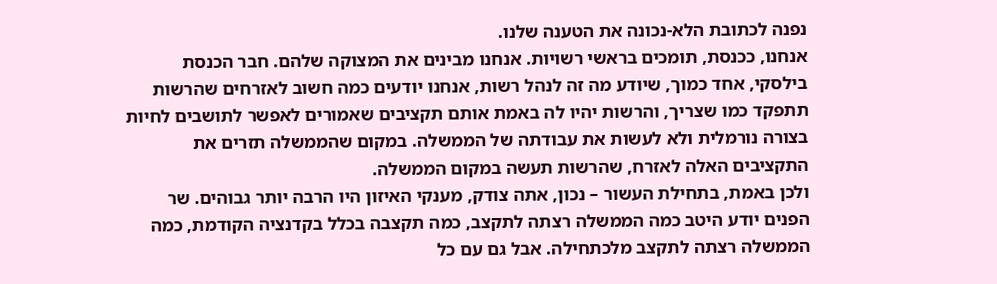נפנה לכתובת הלא-נכונה את הטענה שלנו.
אנחנו, ככנסת, תומכים בראשי רשויות. אנחנו מבינים את המצוקה שלהם. חבר הכנסת בילסקי, אחד כמוך, שיודע מה זה לנהל רשות, אנחנו יודעים כמה חשוב לאזרחים שהרשות תתפקד כמו שצריך, והרשות יהיו לה באמת אותם תקציבים שאמורים לאפשר לתושבים לחיות בצורה נורמלית ולא לעשות את עבודתה של הממשלה. במקום שהממשלה תזרים את התקציבים האלה לאזרח, שהרשות תעשה במקום הממשלה.
ולכן באמת, בתחילת העשור – נכון, אתה צודק, מענקי האיזון היו הרבה יותר גבוהים. שר הפנים יודע היטב כמה הממשלה רצתה לתקצב, כמה תקצבה בכלל בקדנציה הקודמת, כמה הממשלה רצתה לתקצב מלכתחילה. אבל גם עם כל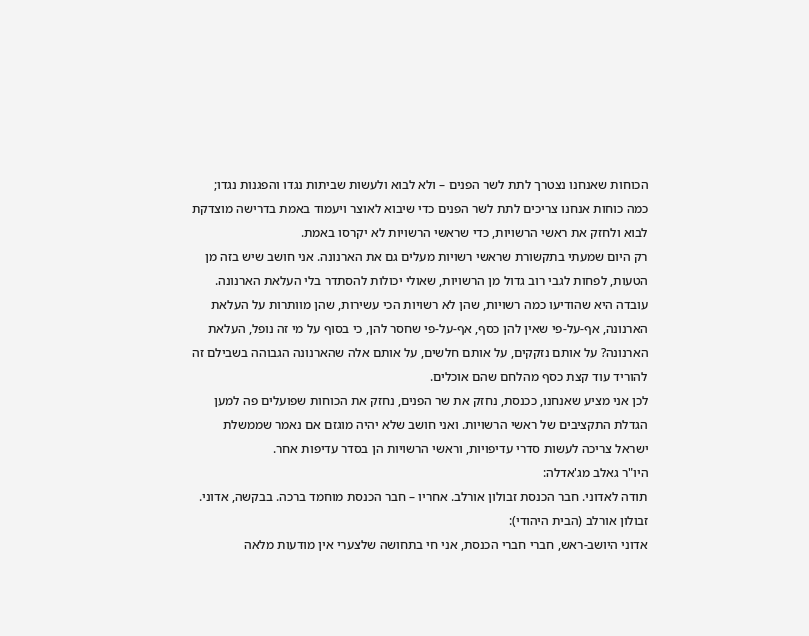הכוחות שאנחנו נצטרך לתת לשר הפנים – ולא לבוא ולעשות שביתות נגדו והפגנות נגדו; כמה כוחות אנחנו צריכים לתת לשר הפנים כדי שיבוא לאוצר ויעמוד באמת בדרישה מוצדקת לבוא ולחזק את ראשי הרשויות, כדי שראשי הרשויות לא יקרסו באמת.
רק היום שמעתי בתקשורת שראשי רשויות מעלים גם את הארנונה. אני חושב שיש בזה מן הטעות, לפחות לגבי רוב גדול מן הרשויות, שאולי יכולות להסתדר בלי העלאת הארנונה. עובדה היא שהודיעו כמה רשויות, שהן לא רשויות הכי עשירות, שהן מוותרות על העלאת הארנונה, אף-על-פי שאין להן כסף, אף-על-פי שחסר להן, כי בסוף על מי זה נופל, העלאת הארנונה? על אותם נזקקים, על אותם חלשים, על אותם אלה שהארנונה הגבוהה בשבילם זה להוריד עוד קצת כסף מהלחם שהם אוכלים.
לכן אני מציע שאנחנו, ככנסת, נחזק את שר הפנים, נחזק את הכוחות שפועלים פה למען הגדלת התקציבים של ראשי הרשויות. ואני חושב שלא יהיה מוגזם אם נאמר שממשלת ישראל צריכה לעשות סדרי עדיפויות, וראשי הרשויות הן בסדר עדיפות אחר.
היו"ר גאלב מג'אדלה:
תודה לאדוני. חבר הכנסת זבולון אורלב. אחריו – חבר הכנסת מוחמד ברכה. בבקשה, אדוני.
זבולון אורלב (הבית היהודי):
אדוני היושב-ראש, חברי חברי הכנסת, אני חי בתחושה שלצערי אין מודעות מלאה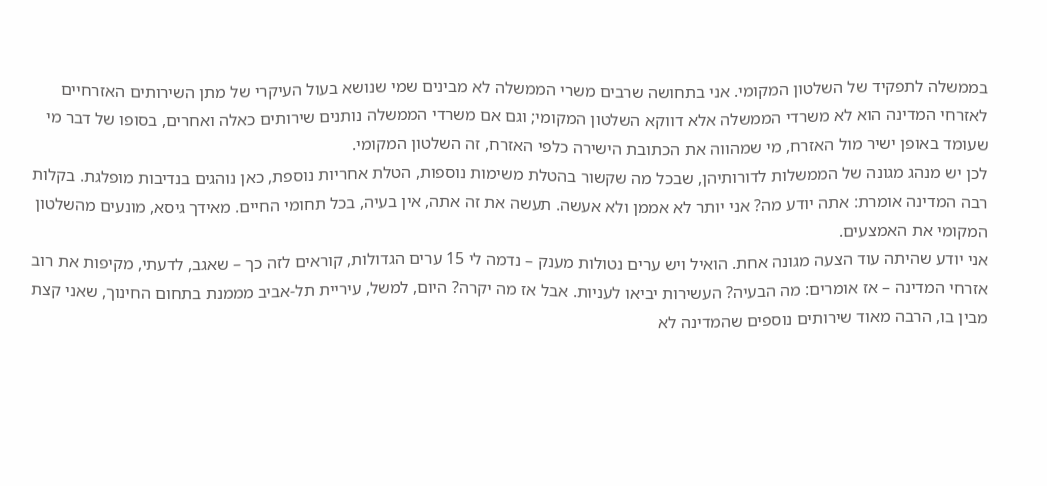בממשלה לתפקיד של השלטון המקומי. אני בתחושה שרבים משרי הממשלה לא מבינים שמי שנושא בעול העיקרי של מתן השירותים האזרחיים לאזרחי המדינה הוא לא משרדי הממשלה אלא דווקא השלטון המקומי; וגם אם משרדי הממשלה נותנים שירותים כאלה ואחרים, בסופו של דבר מי שעומד באופן ישיר מול האזרח, מי שמהווה את הכתובת הישירה כלפי האזרח, זה השלטון המקומי.
לכן יש מנהג מגונה של הממשלות לדורותיהן, שבכל מה שקשור בהטלת משימות נוספות, הטלת אחריות נוספת, כאן נוהגים בנדיבות מופלגת. בקלות רבה המדינה אומרת: אתה יודע מה? אני יותר לא אממן ולא אעשה. תעשה את זה אתה, אין בעיה, בכל תחומי החיים. מאידך גיסא, מונעים מהשלטון המקומי את האמצעים.
אני יודע שהיתה עוד הצעה מגונה אחת. הואיל ויש ערים נטולות מענק – נדמה לי 15 ערים הגדולות, קוראים לזה כך – שאגב, לדעתי, מקיפות את רוב אזרחי המדינה – אז אומרים: מה הבעיה? העשירות יביאו לעניות. אבל אז מה יקרה? היום, למשל, עיריית תל-אביב מממנת בתחום החינוך, שאני קצת מבין בו, הרבה מאוד שירותים נוספים שהמדינה לא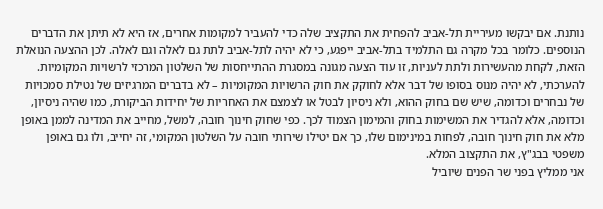נותנת. אם יבקשו מעיריית תל-אביב להפחית את התקציב שלה כדי להעביר למקומות אחרים, אז היא לא תיתן את הדברים הנוספים. כלומר בכל מקרה גם התלמיד בתל-אביב ייפגע, כי לא יהיה לתל-אביב לתת גם לאלה וגם לאלה. לכן ההצעה הנואלת הזאת, לקחת מהעשירות ולתת לעניות, זו עוד הצעה מגונה במסגרת ההתייחסות של השלטון המרכזי לרשויות המקומיות.
להערכתי, לא יהיה מנוס בסופו של דבר אלא לחוקק את חוק הרשויות המקומיות – לא בדברים המרגיזים של נטילת סמכויות של נבחרים וכדומה, שיש שם בחוק ההוא, ולא ניסיון לבטל או לצמצם את האחריות של יחידות הביקורת, כמו שהיה ניסיון, וכדומה, אלא להגדיר את המשימות בחוק והמימון הצמוד לכך. כפי שחוק חינוך חובה, למשל, מחייב את המדינה לממן באופן מלא את חוק חינוך חובה, לפחות במינימום שלו, כך אם יטילו שירותי חובה על השלטון המקומי, זה יחייב, ולו גם באופן משפטי בבג"ץ, את התקצוב המלא.
אני ממליץ בפני שר הפנים שיוביל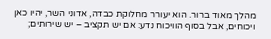מהלך מאוד ברור. הוא יעורר מחלוקת כבדה, אדוני השר, יהיו כאן ויכוחים, אבל בסוף הוויכוח נדע: אם יש תקציב – יש שירותים;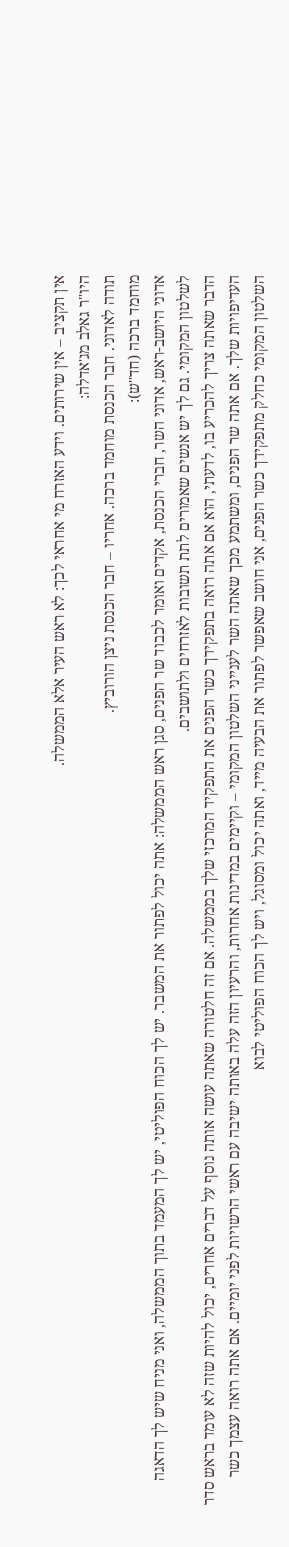אין תקציב – אין שירותים. וידע האזרח מי אחראי לכך: לא ראש העיר אלא הממשלה.
היו"ר גאלב מג'אדלה:
תודה לאדוני. חבר הכנסת מוחמד ברכה. אחריו – חבר הכנסת ניצן הורוביץ.
מוחמד ברכה (חד"ש):
אדוני היושב-ראש, אדוני השר, חברי הכנסת, אקדים ואומר לכבוד שר הפנים, סגן ראש הממשלה: אתה יכול לפתור את המשבר. יש לך הכוח הפוליטי, יש לך המעמד בתוך הממשלה, ואני מניח שיש לך הדאגה לשלטון המקומי. גם לך יש אנשים שאמורים לתת תשובות לאזרחים ולתושבים.
הדבר שאתה צריך להכריע בו, לדעתי, הוא אם אתה רואה בתפקידך כשר הפנים את התפקיד המרכזי שלך בממשלה. אם זה חלטורה שאתה עושה אותה נוסף על דברים אחרים, יכול להיות שזה לא עומד בראש סדר העדיפויות שלך. אם אתה שר הפנים, ומשתמע מכך שאתה השר לענייני השלטון המקומי – וקיימים במדינות אחרות, והרעיון הזה עלה באותה ישיבה עם ראשי הרשויות לפני יומיים. אם אתה רואה עצמך כשר השלטון המקומי כחלק מתפקידך כשר הפנים, אני חושב שאפשר לפתור את הבעיה מייד, ואתה יכול ומסוגל, ויש לך הכוח הפוליטי לבוא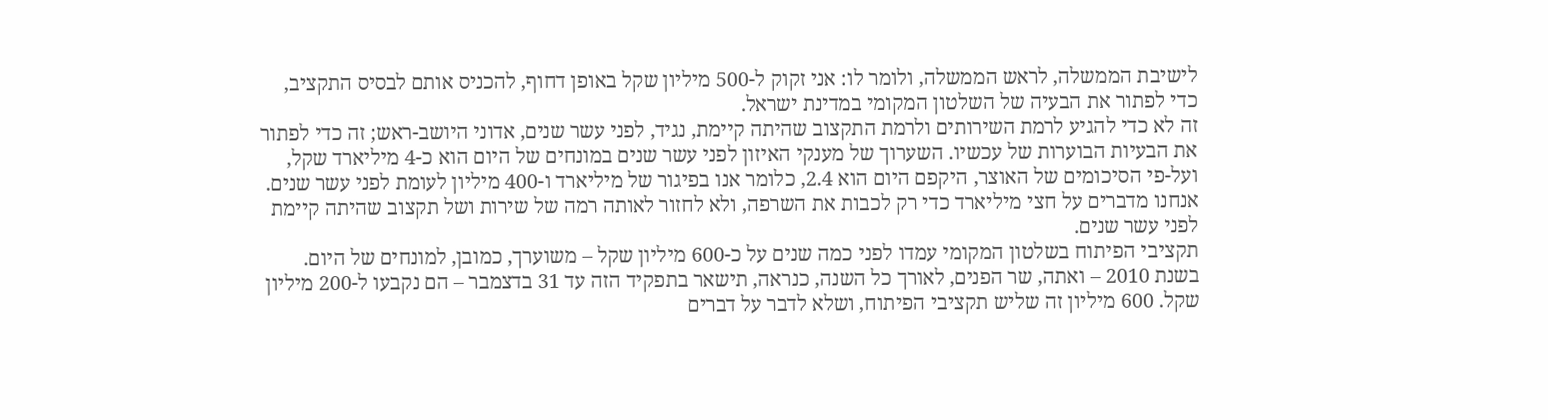לישיבת הממשלה, לראש הממשלה, ולומר לו: אני זקוק ל-500 מיליון שקל באופן דחוף, להכניס אותם לבסיס התקציב, כדי לפתור את הבעיה של השלטון המקומי במדינת ישראל.
זה לא כדי להגיע לרמת השירותים ולרמת התקצוב שהיתה קיימת, נגיד, לפני עשר שנים, אדוני היושב-ראש; זה כדי לפתור את הבעיות הבוערות של עכשיו. השערוך של מענקי האיזון לפני עשר שנים במונחים של היום הוא כ-4 מיליארד שקל, ועל-פי הסיכומים של האוצר, היקפם היום הוא 2.4, כלומר אנו בפיגור של מיליארד ו-400 מיליון לעומת לפני עשר שנים. אנחנו מדברים על חצי מיליארד כדי רק לכבות את השרפה, ולא לחזור לאותה רמה של שירות ושל תקצוב שהיתה קיימת לפני עשר שנים.
תקציבי הפיתוח בשלטון המקומי עמדו לפני כמה שנים על כ-600 מיליון שקל – משוערך, כמובן, למונחים של היום. בשנת 2010 – ואתה, שר הפנים, לאורך כל השנה, כנראה, תישאר בתפקיד הזה עד 31 בדצמבר – הם נקבעו ל-200 מיליון שקל. 600 מיליון זה שליש תקציבי הפיתוח, ושלא לדבר על דברים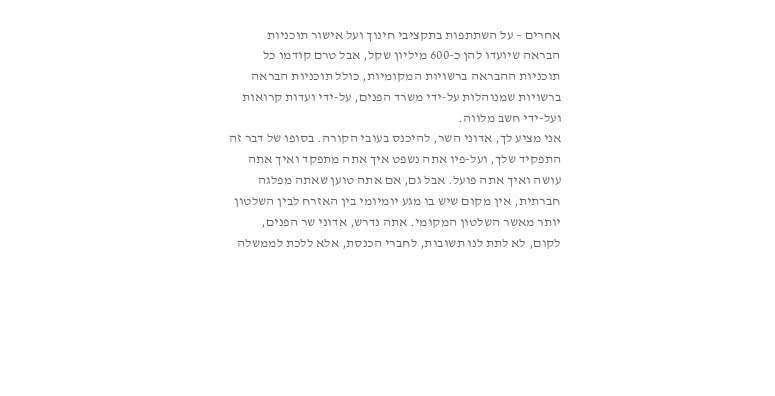אחרים – על השתתפות בתקציבי חינוך ועל אישור תוכניות הבראה שיועדו להן כ-600 מיליון שקל, אבל טרם קודמו כל תוכניות ההבראה ברשויות המקומיות, כולל תוכניות הבראה ברשויות שמנוהלות על-ידי משרד הפנים, על-ידי ועדות קרואות ועל-ידי חשב מלווה.
אני מציע לך, אדוני השר, להיכנס בעובי הקורה. בסופו של דבר זה התפקיד שלך, ועל-פיו אתה נשפט איך אתה מתפקד ואיך אתה עושה ואיך אתה פועל. אבל גם, אם אתה טוען שאתה מפלגה חברתית, אין מקום שיש בו מגע יומיומי בין האזרח לבין השלטון יותר מאשר השלטון המקומי. אתה נדרש, אדוני שר הפנים, לקום, לא לתת לנו תשובות, לחברי הכנסת, אלא ללכת לממשלה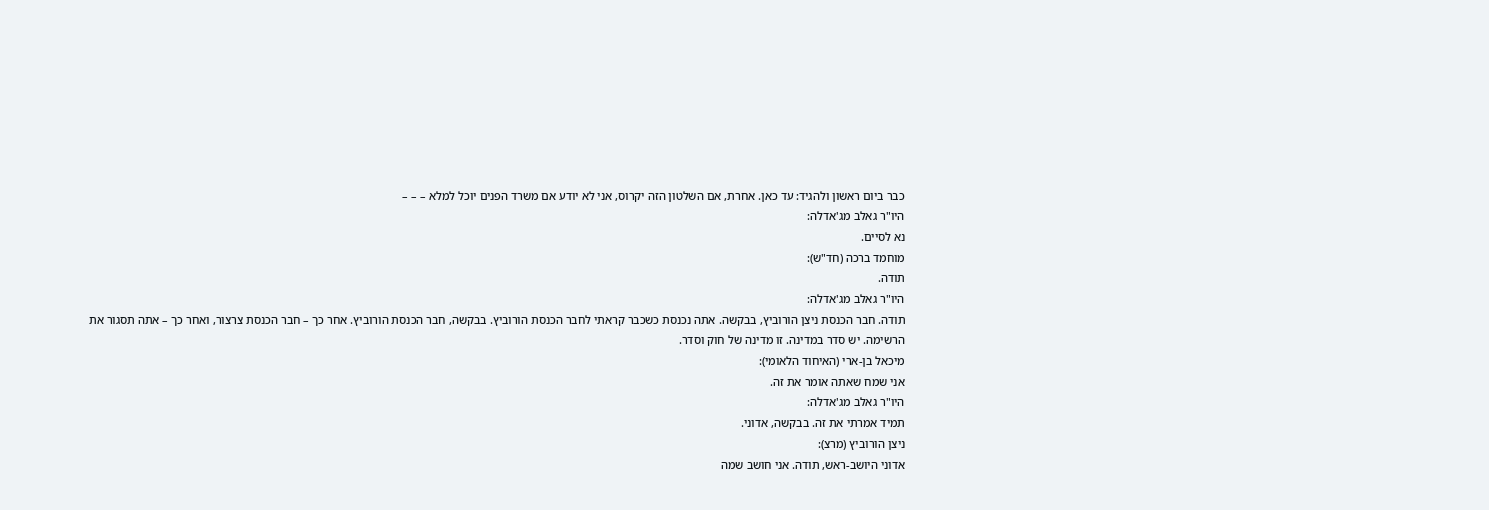כבר ביום ראשון ולהגיד: עד כאן. אחרת, אם השלטון הזה יקרוס, אני לא יודע אם משרד הפנים יוכל למלא – – –
היו"ר גאלב מג'אדלה:
נא לסיים.
מוחמד ברכה (חד"ש):
תודה.
היו"ר גאלב מג'אדלה:
תודה. חבר הכנסת ניצן הורוביץ, בבקשה. אתה נכנסת כשכבר קראתי לחבר הכנסת הורוביץ. בבקשה, חבר הכנסת הורוביץ. אחר כך – חבר הכנסת צרצור, ואחר כך – אתה תסגור את הרשימה. יש סדר במדינה. זו מדינה של חוק וסדר.
מיכאל בן-ארי (האיחוד הלאומי):
אני שמח שאתה אומר את זה.
היו"ר גאלב מג'אדלה:
תמיד אמרתי את זה. בבקשה, אדוני.
ניצן הורוביץ (מרצ):
אדוני היושב-ראש, תודה. אני חושב שמה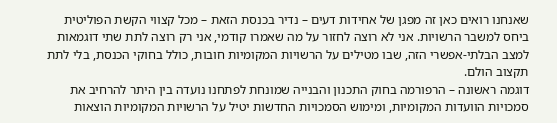שאנחנו רואים כאן זה מפגן של אחידות דעים – נדיר בכנסת הזאת – מכל קצווי הקשת הפוליטית ביחס למשבר הרשויות. אני לא רוצה לחזור על מה שאמרו קודמי, אני רק רוצה לתת שתי דוגמאות למצב הבלתי-אפשרי הזה, שבו מטילים על הרשויות המקומיות חובות, כולל בחוקי הכנסת, בלי לתת תקצוב הולם.
דוגמה ראשונה – הרפורמה בחוק התכנון והבנייה שמונחת לפתחנו נועדה בין היתר להרחיב את סמכויות הוועדות המקומיות, ומימוש הסמכויות החדשות יטיל על הרשויות המקומיות הוצאות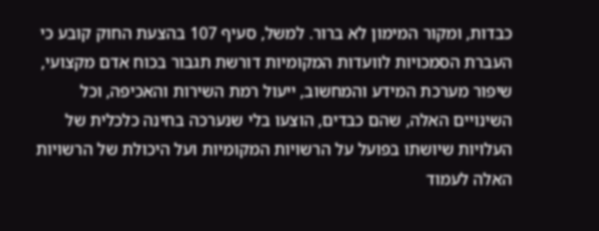כבדות, ומקור המימון לא ברור. למשל, סעיף 107 בהצעת החוק קובע כי העברת הסמכויות לוועדות המקומיות דורשת תגבור בכוח אדם מקצועי, שיפור מערכת המידע והמחשוב, ייעול רמת השירות והאכיפה, וכל השינויים האלה, שהם כבדים, הוצעו בלי שנערכה בחינה כלכלית של העלויות שיושתו בפועל על הרשויות המקומיות ועל היכולת של הרשויות האלה לעמוד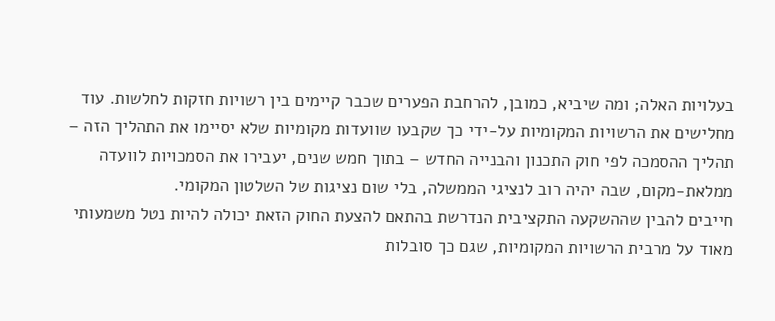בעלויות האלה; ומה שיביא, כמובן, להרחבת הפערים שכבר קיימים בין רשויות חזקות לחלשות. עוד מחלישים את הרשויות המקומיות על-ידי כך שקבעו שוועדות מקומיות שלא יסיימו את התהליך הזה – תהליך ההסמכה לפי חוק התכנון והבנייה החדש – בתוך חמש שנים, יעבירו את הסמכויות לוועדה ממלאת-מקום, שבה יהיה רוב לנציגי הממשלה, בלי שום נציגות של השלטון המקומי.
חייבים להבין שההשקעה התקציבית הנדרשת בהתאם להצעת החוק הזאת יכולה להיות נטל משמעותי מאוד על מרבית הרשויות המקומיות, שגם כך סובלות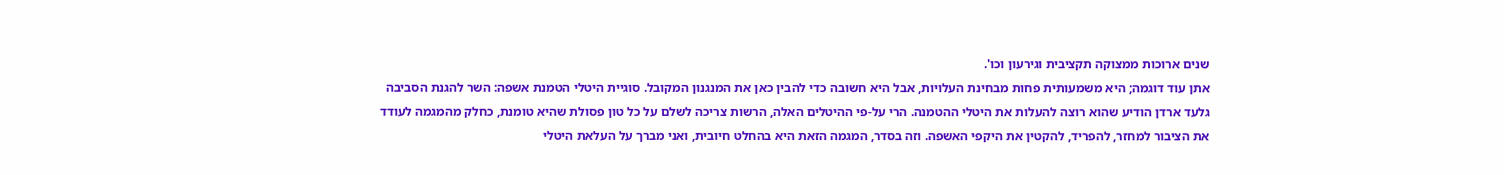שנים ארוכות ממצוקה תקציבית וגירעון וכו'.
אתן עוד דוגמה; היא משמעותית פחות מבחינת העלויות, אבל היא חשובה כדי להבין כאן את המנגנון המקובל. סוגיית היטלי הטמנת אשפה: השר להגנת הסביבה גלעד ארדן הודיע שהוא רוצה להעלות את היטלי ההטמנה. הרי על-פי ההיטלים האלה, הרשות צריכה לשלם על כל טון פסולת שהיא טומנת, כחלק מהמגמה לעודד את הציבור למחזר, להפריד, להקטין את היקפי האשפה. וזה בסדר, המגמה הזאת היא בהחלט חיובית, ואני מברך על העלאת היטלי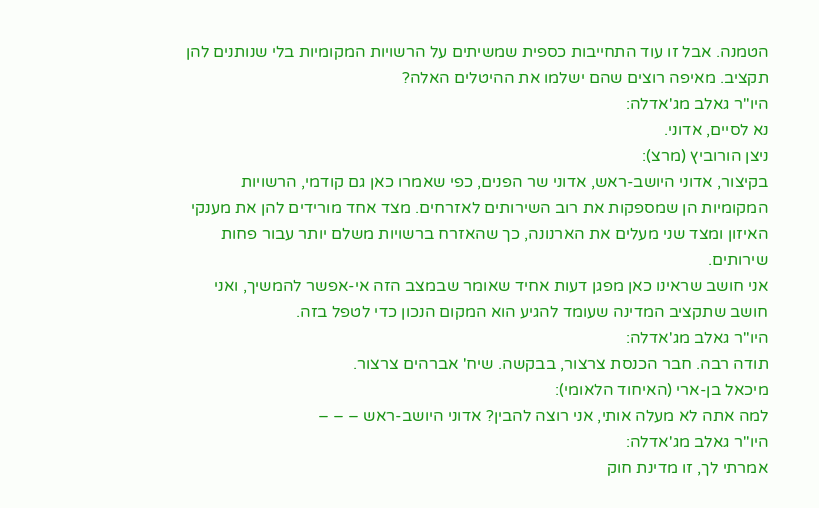הטמנה. אבל זו עוד התחייבות כספית שמשיתים על הרשויות המקומיות בלי שנותנים להן תקציב. מאיפה רוצים שהם ישלמו את ההיטלים האלה?
היו"ר גאלב מג'אדלה:
נא לסיים, אדוני.
ניצן הורוביץ (מרצ):
בקיצור, אדוני היושב-ראש, אדוני שר הפנים, כפי שאמרו כאן גם קודמי, הרשויות המקומיות הן שמספקות את רוב השירותים לאזרחים. מצד אחד מורידים להן את מענקי האיזון ומצד שני מעלים את הארנונה, כך שהאזרח ברשויות משלם יותר עבור פחות שירותים.
אני חושב שראינו כאן מפגן דעות אחיד שאומר שבמצב הזה אי-אפשר להמשיך, ואני חושב שתקציב המדינה שעומד להגיע הוא המקום הנכון כדי לטפל בזה.
היו"ר גאלב מג'אדלה:
תודה רבה. חבר הכנסת צרצור, בבקשה. שיח' אברהים צרצור.
מיכאל בן-ארי (האיחוד הלאומי):
למה אתה לא מעלה אותי, אני רוצה להבין? אדוני היושב-ראש – – –
היו"ר גאלב מג'אדלה:
אמרתי לך, זו מדינת חוק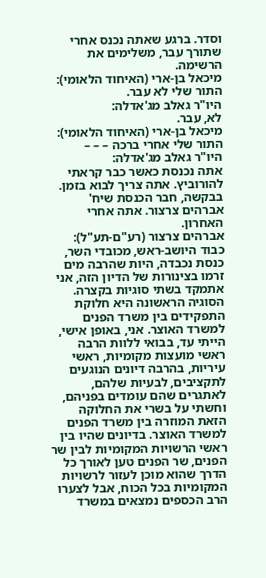וסדר. ברגע שאתה נכנס אחרי שתורך עבר, משלימים את הרשימה.
מיכאל בן-ארי (האיחוד הלאומי):
התור שלי לא עבר.
היו"ר גאלב מג'אדלה:
לא, עבר.
מיכאל בן-ארי (האיחוד הלאומי):
התור שלי אחרי ברכה – – –
היו"ר גאלב מג'אדלה:
אתה נכנסת כאשר כבר קראתי להורוביץ. אתה צריך לבוא בזמן. בבקשה, חבר הכנסת שיח' אברהים צרצור. אתה אחרי האחרון.
אברהים צרצור (רע"ם-תע"ל):
כבוד היושב-ראש, מכובדי השר, כנסת נכבדה, היות שהרבה מים זרמו בצינורות של הדיון הזה, אני אתמקד בשתי סוגיות בקצרה. הסוגיה הראשונה היא חלוקת התפקידים בין משרד הפנים למשרד האוצר. אני, באופן אישי, הייתי עד, בבואי ללוות הרבה ראשי מועצות מקומיות, ראשי עיריות, בהרבה דיונים הנוגעים לתקציבים, לבעיות שלהם, לאתגרים שהם עומדים בפניהם, וחשתי על בשרי את החלוקה הזאת המוזרה בין משרד הפנים למשרד האוצר. בדיונים שהיו בין ראשי הרשויות המקומיות לבין שר הפנים, שר הפנים טען לאורך כל הדרך שהוא מוכן לעזור לרשויות המקומיות בכל הכוח, אבל לצערו הרב הכספים נמצאים במשרד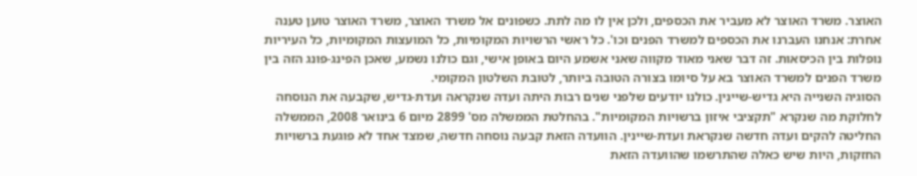האוצר. משרד האוצר לא מעביר את הכספים, ולכן אין לו מה לתת. כשפונים אל משרד האוצר, משרד האוצר טוען טענה אחרת: אנחנו העברנו את הכספים למשרד הפנים וכו'. כל ראשי הרשויות המקומיות, כל המועצות המקומיות, כל העיריות נופלות בין הכיסאות. זה דבר שאני מאוד מקווה שאני אשמע היום באופן אישי, וגם כולנו נשמע, שאכן הפינג-פונג הזה בין משרד הפנים למשרד האוצר בא על סיומו בצורה הטובה ביותר, לטובת השלטון המקומי.
הסוגיה השנייה היא גדיש-שיינין. כולנו יודעים שלפני שנים רבות היתה ועדה שנקראה ועדת-גדיש, שקבעה את הנוסחה לחלוקת מה שנקרא "תקציבי איזון ברשויות המקומיות". בהחלטת הממשלה מס' 2899 מיום 6 בינואר 2008, הממשלה החליטה להקים ועדה חדשה שנקראת ועדת-שיינין. הוועדה הזאת קבעה נוסחה חדשה, שמצד אחד לא פוגעת ברשויות החזקות, היות שיש כאלה שהתרשמו שהוועדה הזאת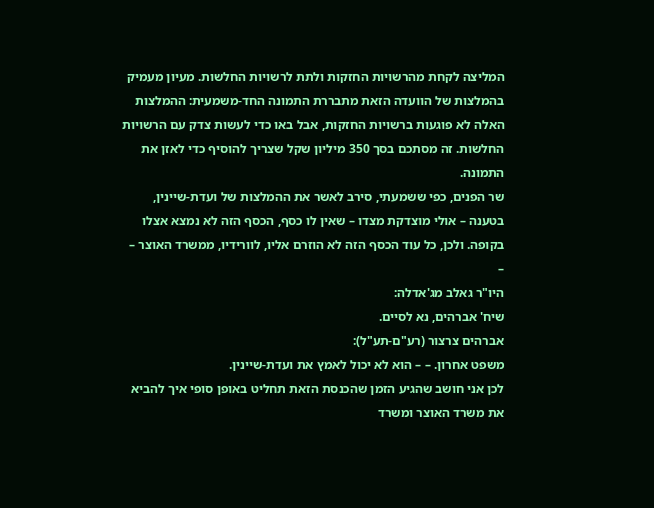המליצה לקחת מהרשויות החזקות ולתת לרשויות החלשות. מעיון מעמיק בהמלצות של הוועדה הזאת מתבררת התמונה החד-משמעית: ההמלצות האלה לא פוגעות ברשויות החזקות, אבל באו כדי לעשות צדק עם הרשויות החלשות. זה מסתכם בסך 350 מיליון שקל שצריך להוסיף כדי לאזן את התמונה.
שר הפנים, כפי ששמעתי, סירב לאשר את ההמלצות של ועדת-שיינין, בטענה – אולי מוצדקת מצדו – שאין לו כסף, הכסף הזה לא נמצא אצלו בקופה. ולכן, כל עוד הכסף הזה לא הוזרם אליו, לוורידיו, ממשרד האוצר – –
היו"ר גאלב מג'אדלה:
שיח' אברהים, נא לסיים.
אברהים צרצור (רע"ם-תע"ל):
משפט אחרון. – – הוא לא יכול לאמץ את ועדת-שיינין.
לכן אני חושב שהגיע הזמן שהכנסת הזאת תחליט באופן סופי איך להביא את משרד האוצר ומשרד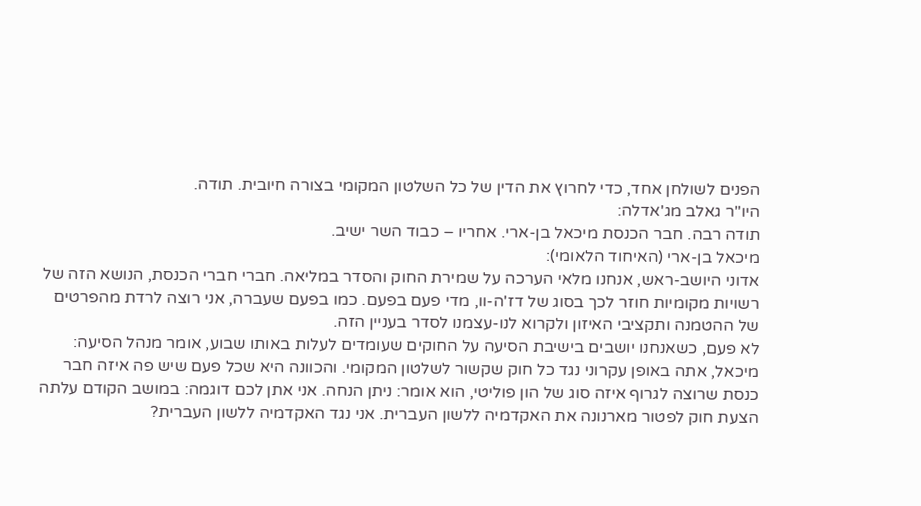הפנים לשולחן אחד, כדי לחרוץ את הדין של כל השלטון המקומי בצורה חיובית. תודה.
היו"ר גאלב מג'אדלה:
תודה רבה. חבר הכנסת מיכאל בן-ארי. אחריו – כבוד השר ישיב.
מיכאל בן-ארי (האיחוד הלאומי):
אדוני היושב-ראש, אנחנו מלאי הערכה על שמירת החוק והסדר במליאה. חברי חברי הכנסת, הנושא הזה של רשויות מקומיות חוזר לכך בסוג של דז'ה-וו, מדי פעם בפעם. כמו בפעם שעברה, אני רוצה לרדת מהפרטים של ההטמנה ותקציבי האיזון ולקרוא לנו-עצמנו לסדר בעניין הזה.
לא פעם, כשאנחנו יושבים בישיבת הסיעה על החוקים שעומדים לעלות באותו שבוע, אומר מנהל הסיעה: מיכאל, אתה באופן עקרוני נגד כל חוק שקשור לשלטון המקומי. והכוונה היא שכל פעם שיש פה איזה חבר כנסת שרוצה לגרוף איזה סוג של הון פוליטי, הוא אומר: ניתן הנחה. אני אתן לכם דוגמה: במושב הקודם עלתה הצעת חוק לפטור מארנונה את האקדמיה ללשון העברית. אני נגד האקדמיה ללשון העברית?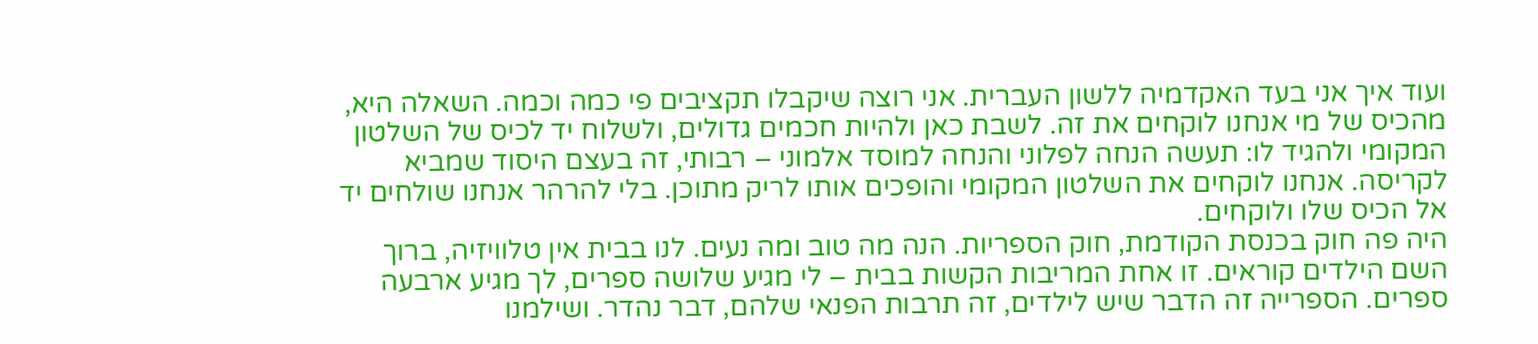ועוד איך אני בעד האקדמיה ללשון העברית. אני רוצה שיקבלו תקציבים פי כמה וכמה. השאלה היא, מהכיס של מי אנחנו לוקחים את זה. לשבת כאן ולהיות חכמים גדולים, ולשלוח יד לכיס של השלטון המקומי ולהגיד לו: תעשה הנחה לפלוני והנחה למוסד אלמוני – רבותי, זה בעצם היסוד שמביא לקריסה. אנחנו לוקחים את השלטון המקומי והופכים אותו לריק מתוכן. בלי להרהר אנחנו שולחים יד אל הכיס שלו ולוקחים.
היה פה חוק בכנסת הקודמת, חוק הספריות. הנה מה טוב ומה נעים. לנו בבית אין טלוויזיה, ברוך השם הילדים קוראים. זו אחת המריבות הקשות בבית – לי מגיע שלושה ספרים, לך מגיע ארבעה ספרים. הספרייה זה הדבר שיש לילדים, זה תרבות הפנאי שלהם, דבר נהדר. ושילמנו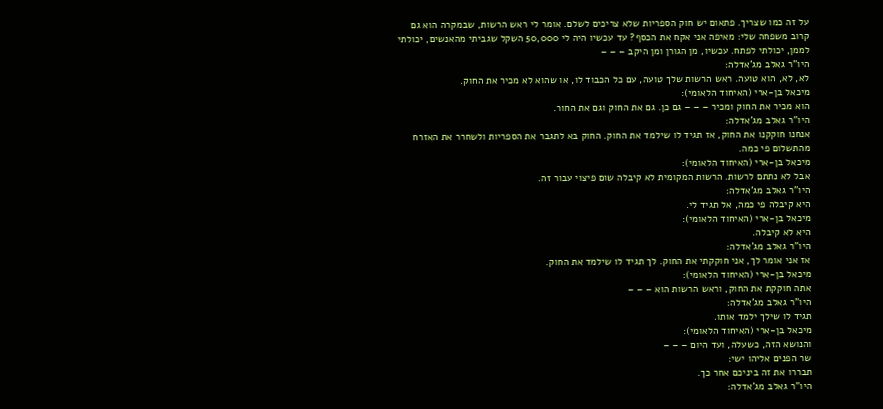על זה כמו שצריך. פתאום יש חוק הספריות שלא צריכים לשלם. אומר לי ראש הרשות, שבמקרה הוא גם קרוב משפחה שלי: מאיפה אני אקח את הכסף? עד עכשיו היה לי 50,000 השקל שגביתי מהאנשים, יכולתי לממן, יכולתי לפתח. עכשיו, מן הגורן ומן היקב – – –
היו"ר גאלב מג'אדלה:
לא, לא, הוא טועה. ראש הרשות שלך טועה, עם כל הכבוד לו, או שהוא לא מכיר את החוק.
מיכאל בן-ארי (האיחוד הלאומי):
הוא מכיר את החוק ומכיר – – – גם כן. גם את החוק וגם את החור.
היו"ר גאלב מג'אדלה:
אנחנו חוקקנו את החוק, אז תגיד לו שילמד את החוק. החוק בא לתגבר את הספריות ולשחרר את האזרח מהתשלום פי כמה.
מיכאל בן-ארי (האיחוד הלאומי):
אבל לא נתתם לרשות. הרשות המקומית לא קיבלה שום פיצוי עבור זה.
היו"ר גאלב מג'אדלה:
היא קיבלה פי כמה, אל תגיד לי.
מיכאל בן-ארי (האיחוד הלאומי):
היא לא קיבלה.
היו"ר גאלב מג'אדלה:
אז אני אומר לך, אני חוקקתי את החוק. לך תגיד לו שילמד את החוק.
מיכאל בן-ארי (האיחוד הלאומי):
אתה חוקקת את החוק, וראש הרשות הוא – – –
היו"ר גאלב מג'אדלה:
תגיד לו שילך ילמד אותו.
מיכאל בן-ארי (האיחוד הלאומי):
והנושא הזה, כשעלה, ועד היום – – –
שר הפנים אליהו ישי:
תבררו את זה ביניכם אחר כך.
היו"ר גאלב מג'אדלה: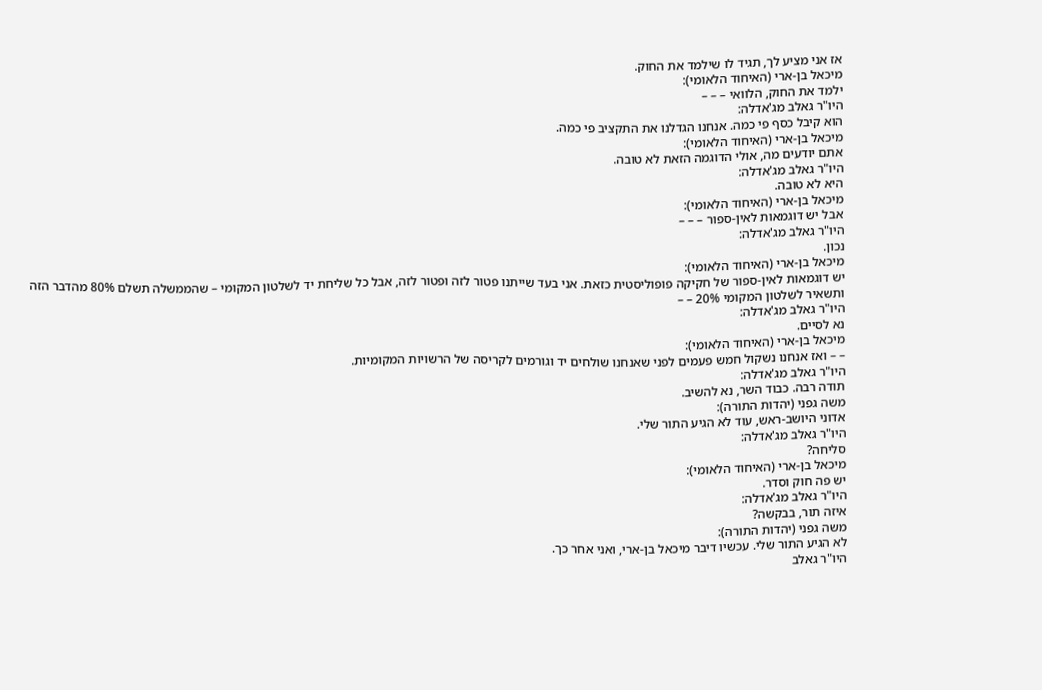אז אני מציע לך, תגיד לו שילמד את החוק.
מיכאל בן-ארי (האיחוד הלאומי):
ילמד את החוק, הלוואי – – –
היו"ר גאלב מג'אדלה:
הוא קיבל כסף פי כמה. אנחנו הגדלנו את התקציב פי כמה.
מיכאל בן-ארי (האיחוד הלאומי):
אתם יודעים מה, אולי הדוגמה הזאת לא טובה.
היו"ר גאלב מג'אדלה:
היא לא טובה.
מיכאל בן-ארי (האיחוד הלאומי):
אבל יש דוגמאות לאין-ספור – – –
היו"ר גאלב מג'אדלה:
נכון.
מיכאל בן-ארי (האיחוד הלאומי):
יש דוגמאות לאין-ספור של חקיקה פופוליסטית כזאת. אני בעד שייתנו פטור לזה ופטור לזה, אבל כל שליחת יד לשלטון המקומי – שהממשלה תשלם 80% מהדבר הזה ותשאיר לשלטון המקומי 20% – –
היו"ר גאלב מג'אדלה:
נא לסיים.
מיכאל בן-ארי (האיחוד הלאומי):
– – ואז אנחנו נשקול חמש פעמים לפני שאנחנו שולחים יד וגורמים לקריסה של הרשויות המקומיות.
היו"ר גאלב מג'אדלה:
תודה רבה. כבוד השר, נא להשיב.
משה גפני (יהדות התורה):
אדוני היושב-ראש, עוד לא הגיע התור שלי.
היו"ר גאלב מג'אדלה:
סליחה?
מיכאל בן-ארי (האיחוד הלאומי):
יש פה חוק וסדר.
היו"ר גאלב מג'אדלה:
איזה תור, בבקשה?
משה גפני (יהדות התורה):
לא הגיע התור שלי. עכשיו דיבר מיכאל בן-ארי, ואני אחר כך.
היו"ר גאלב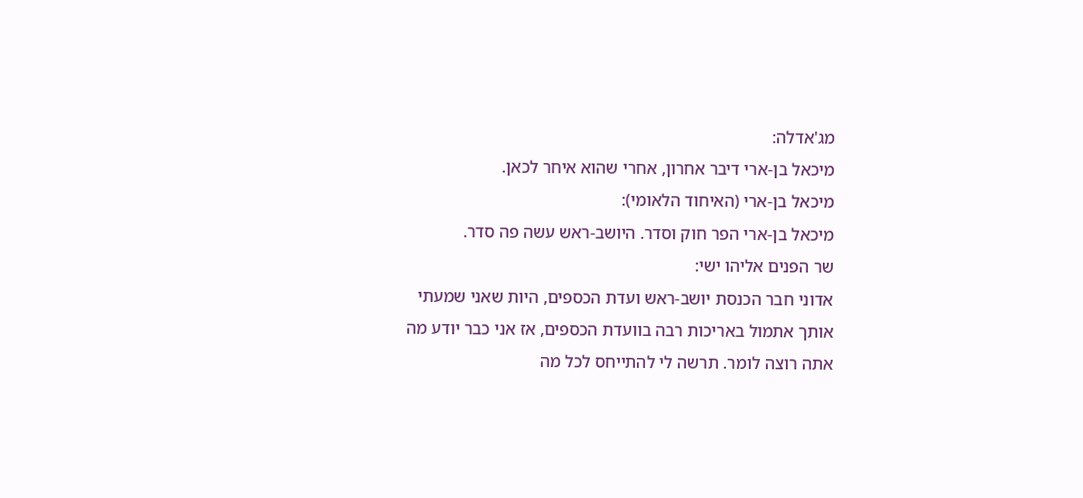מג'אדלה:
מיכאל בן-ארי דיבר אחרון, אחרי שהוא איחר לכאן.
מיכאל בן-ארי (האיחוד הלאומי):
מיכאל בן-ארי הפר חוק וסדר. היושב-ראש עשה פה סדר.
שר הפנים אליהו ישי:
אדוני חבר הכנסת יושב-ראש ועדת הכספים, היות שאני שמעתי אותך אתמול באריכות רבה בוועדת הכספים, אז אני כבר יודע מה אתה רוצה לומר. תרשה לי להתייחס לכל מה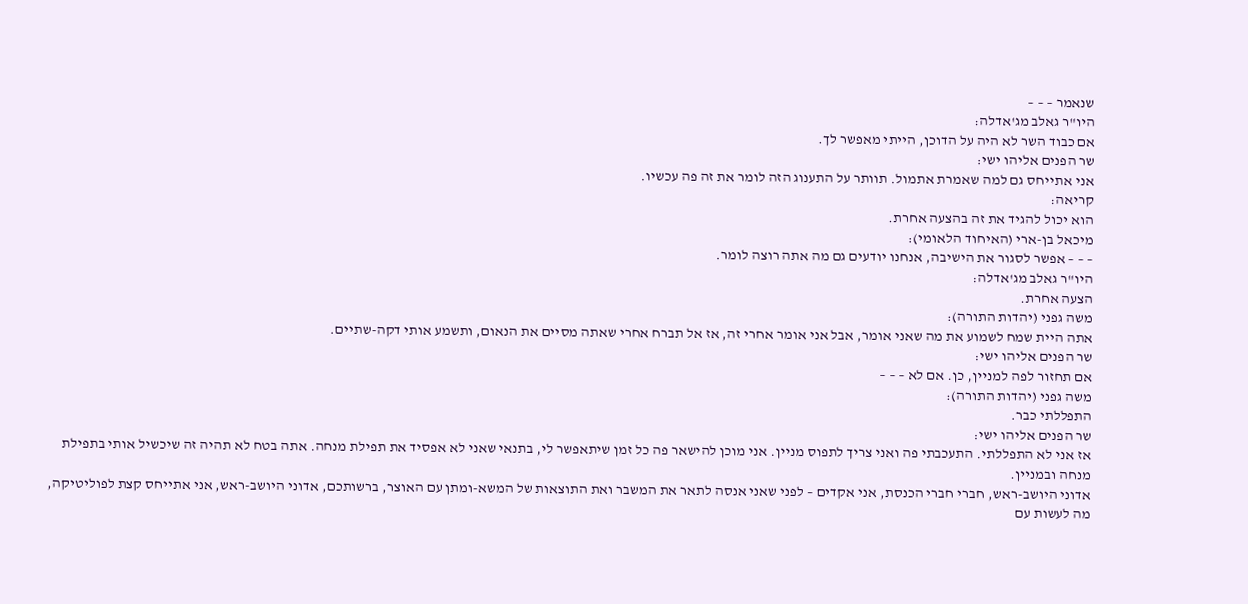שנאמר – – –
היו"ר גאלב מג'אדלה:
אם כבוד השר לא היה על הדוכן, הייתי מאפשר לך.
שר הפנים אליהו ישי:
אני אתייחס גם למה שאמרת אתמול. תוותר על התענוג הזה לומר את זה פה עכשיו.
קריאה:
הוא יכול להגיד את זה בהצעה אחרת.
מיכאל בן-ארי (האיחוד הלאומי):
– – – אפשר לסגור את הישיבה, אנחנו יודעים גם מה אתה רוצה לומר.
היו"ר גאלב מג'אדלה:
הצעה אחרת.
משה גפני (יהדות התורה):
אתה היית שמח לשמוע את מה שאני אומר, אבל אני אומר אחרי זה, אז אל תברח אחרי שאתה מסיים את הנאום, ותשמע אותי דקה-שתיים.
שר הפנים אליהו ישי:
אם תחזור לפה למניין, כן. אם לא – – –
משה גפני (יהדות התורה):
התפללתי כבר.
שר הפנים אליהו ישי:
אז אני לא התפללתי. התעכבתי פה ואני צריך לתפוס מניין. אני מוכן להישאר פה כל זמן שיתאפשר לי, בתנאי שאני לא אפסיד את תפילת מנחה. אתה בטח לא תהיה זה שיכשיל אותי בתפילת מנחה ובמניין.
אדוני היושב-ראש, חברי חברי הכנסת, אני אקדים – לפני שאני אנסה לתאר את המשבר ואת התוצאות של המשא-ומתן עם האוצר, ברשותכם, אדוני היושב-ראש, אני אתייחס קצת לפוליטיקה, מה לעשות עם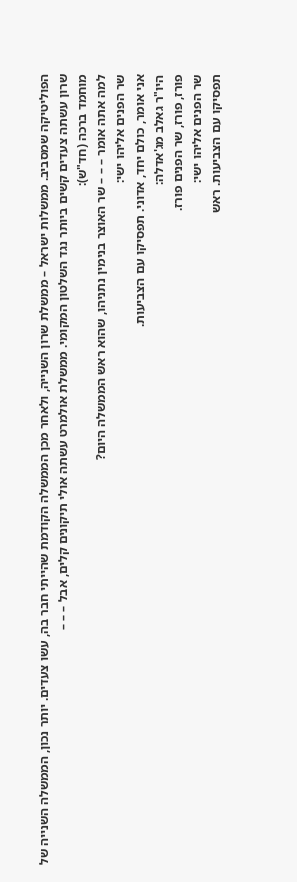הפוליטיקה שמסביב. ממשלות ישראל – ממשלת שרון השנייה, ולאחר מכן הממשלה הקודמת שהייתי חבר בה, עשו צעדים. יותר נכון, הממשלה השנייה של שרון עשתה צעדים קשים ביותר נגד השלטון המקומי. ממשלת אולמרט עשתה אולי תיקונים קלים, אבל – – –
מוחמד ברכה (חד"ש):
למה אתה אומר – – – שר האוצר בנימין נתניהו, שהוא ראש הממשלה היום?
שר הפנים אליהו ישי:
אני אומר, כולם יחד, אדוני. תפסיקו עם הצביעות.
היו"ר גאלב מג'אדלה:
פורז, פורז, שר הפנים פורז.
שר הפנים אליהו ישי:
תפסיקו עם הצביעות. ראש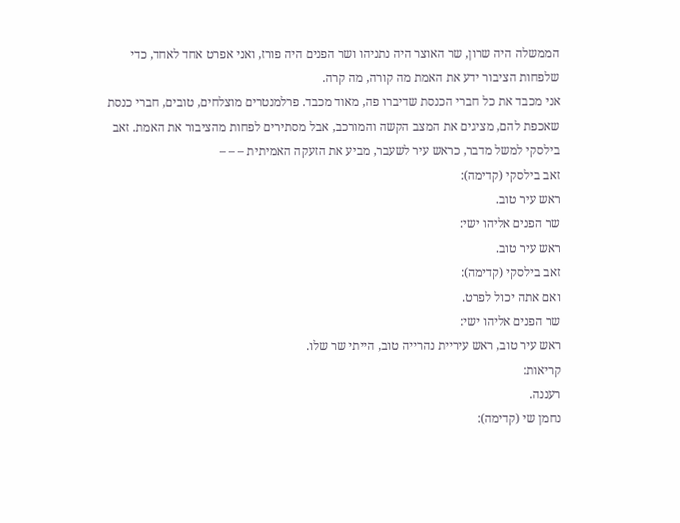הממשלה היה שרון, שר האוצר היה נתניהו ושר הפנים היה פורז, ואני אפרט אחד לאחד, כדי שלפחות הציבור ידע את האמת מה קורה, מה קרה.
אני מכבד את כל חברי הכנסת שדיברו פה, מאוד מכבד. פרלמנטרים מוצלחים, טובים, חברי כנסת שאכפת להם, מציגים את המצב הקשה והמורכב, אבל מסתירים לפחות מהציבור את האמת. זאב בילסקי למשל מדבר, כראש עיר לשעבר, מביע את הזעקה האמיתית – – –
זאב בילסקי (קדימה):
ראש עיר טוב.
שר הפנים אליהו ישי:
ראש עיר טוב.
זאב בילסקי (קדימה):
ואם אתה יכול לפרט.
שר הפנים אליהו ישי:
ראש עיר טוב, ראש עיריית נהרייה טוב, הייתי שר שלו.
קריאות:
רעננה.
נחמן שי (קדימה):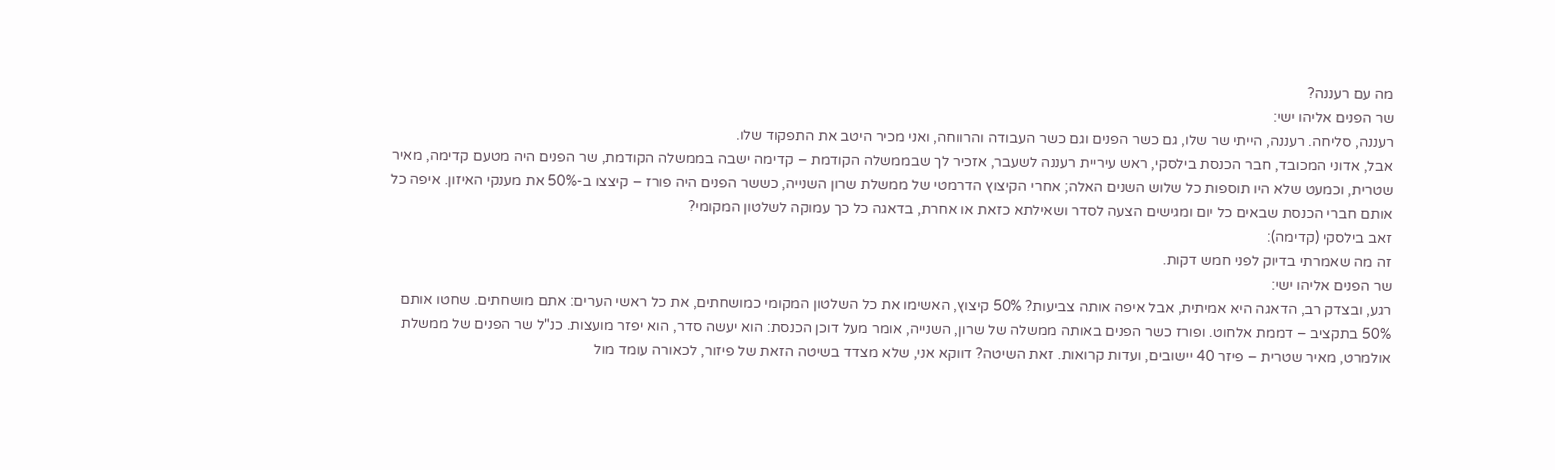מה עם רעננה?
שר הפנים אליהו ישי:
רעננה, סליחה. רעננה, הייתי שר שלו, גם כשר הפנים וגם כשר העבודה והרווחה, ואני מכיר היטב את התפקוד שלו.
אבל, אדוני המכובד, חבר הכנסת בילסקי, ראש עיריית רעננה לשעבר, אזכיר לך שבממשלה הקודמת – קדימה ישבה בממשלה הקודמת, שר הפנים היה מטעם קדימה, מאיר שטרית, וכמעט שלא היו תוספות כל שלוש השנים האלה; אחרי הקיצוץ הדרמטי של ממשלת שרון השנייה, כששר הפנים היה פורז – קיצצו ב-50% את מענקי האיזון. איפה כל אותם חברי הכנסת שבאים כל יום ומגישים הצעה לסדר ושאילתא כזאת או אחרת, בדאגה כל כך עמוקה לשלטון המקומי?
זאב בילסקי (קדימה):
זה מה שאמרתי בדיוק לפני חמש דקות.
שר הפנים אליהו ישי:
רגע, ובצדק רב, הדאגה היא אמיתית, אבל איפה אותה צביעות? 50% קיצוץ, האשימו את כל השלטון המקומי כמושחתים, את כל ראשי הערים: אתם מושחתים. שחטו אותם 50% בתקציב – דממת אלחוט. ופורז כשר הפנים באותה ממשלה של שרון, השנייה, אומר מעל דוכן הכנסת: הוא יעשה סדר, הוא יפזר מועצות. כנ"ל שר הפנים של ממשלת אולמרט, מאיר שטרית – פיזר 40 יישובים, ועדות קרואות. זאת השיטה? דווקא אני, שלא מצדד בשיטה הזאת של פיזור, לכאורה עומד מול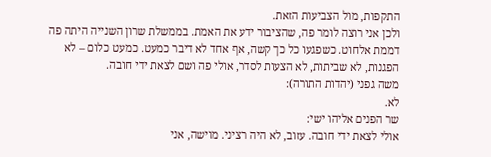התקפות, מול הצביעות הזאת.
ולכן אני רוצה לומר פה, שהציבור ידע את האמת. בממשלת שרון השנייה היתה פה דממת אלחוט. כשפגעו כל כך קשה, אף אחד לא דיבר כמעט. כמעט כלום – לא הפגנות, לא שביתות, לא הצעות לסדר, אולי פה ושם לצאת ידי חובה.
משה גפני (יהדות התורה):
לא.
שר הפנים אליהו ישי:
אולי לצאת ידי חובה. עזוב, לא היה רציני. מוישה, אני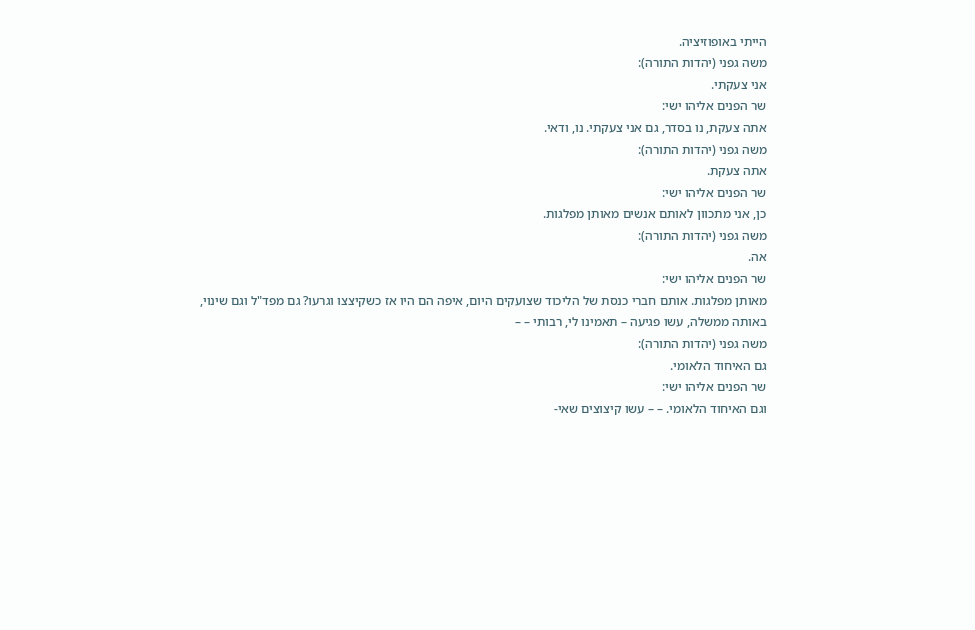הייתי באופוזיציה.
משה גפני (יהדות התורה):
אני צעקתי.
שר הפנים אליהו ישי:
אתה צעקת, נו בסדר, גם אני צעקתי. נו, ודאי.
משה גפני (יהדות התורה):
אתה צעקת.
שר הפנים אליהו ישי:
כן, אני מתכוון לאותם אנשים מאותן מפלגות.
משה גפני (יהדות התורה):
אה.
שר הפנים אליהו ישי:
מאותן מפלגות. אותם חברי כנסת של הליכוד שצועקים היום, איפה הם היו אז כשקיצצו וגרעו? גם מפד"ל וגם שינוי, באותה ממשלה, עשו פגיעה – תאמינו לי, רבותי – –
משה גפני (יהדות התורה):
גם האיחוד הלאומי.
שר הפנים אליהו ישי:
וגם האיחוד הלאומי. – – עשו קיצוצים שאי-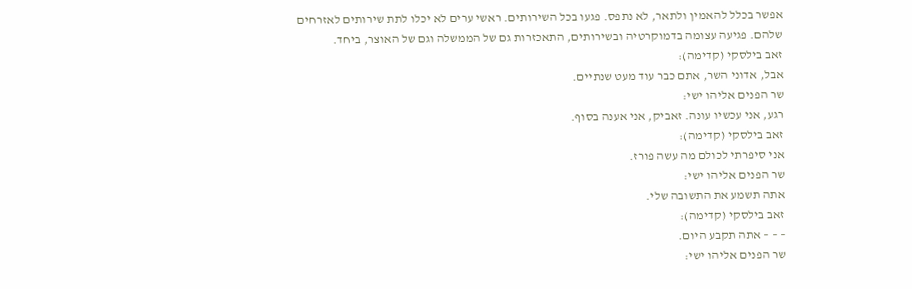אפשר בכלל להאמין ולתאר, לא נתפס. פגעו בכל השירותים. ראשי ערים לא יכלו לתת שירותים לאזרחים שלהם. פגיעה עצומה בדמוקרטיה ובשירותים, התאכזרות גם של הממשלה וגם של האוצר, ביחד.
זאב בילסקי (קדימה):
אבל, אדוני השר, אתם כבר עוד מעט שנתיים.
שר הפנים אליהו ישי:
רגע, אני עכשיו עונה. זאביק, אני אענה בסוף.
זאב בילסקי (קדימה):
אני סיפרתי לכולם מה עשה פורז.
שר הפנים אליהו ישי:
אתה תשמע את התשובה שלי.
זאב בילסקי (קדימה):
– – – אתה תקבע היום.
שר הפנים אליהו ישי: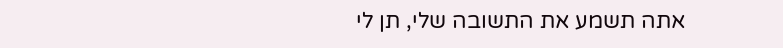אתה תשמע את התשובה שלי, תן לי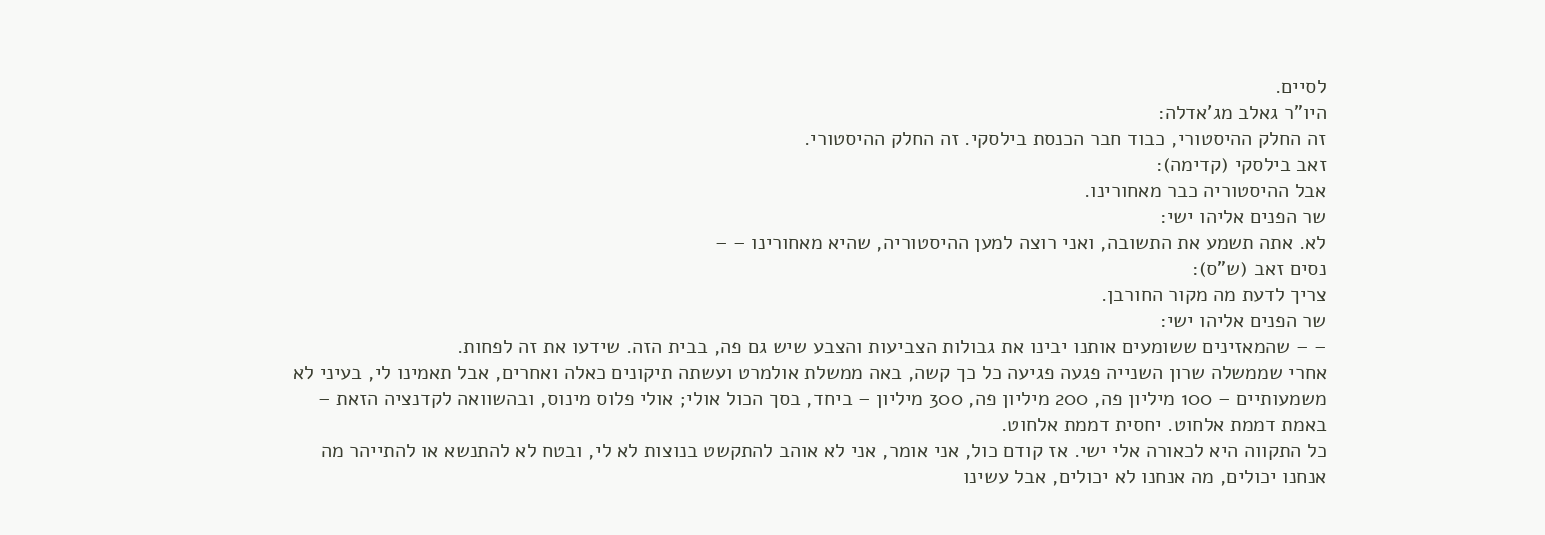לסיים.
היו"ר גאלב מג'אדלה:
זה החלק ההיסטורי, כבוד חבר הכנסת בילסקי. זה החלק ההיסטורי.
זאב בילסקי (קדימה):
אבל ההיסטוריה כבר מאחורינו.
שר הפנים אליהו ישי:
לא. אתה תשמע את התשובה, ואני רוצה למען ההיסטוריה, שהיא מאחורינו – –
נסים זאב (ש"ס):
צריך לדעת מה מקור החורבן.
שר הפנים אליהו ישי:
– – שהמאזינים ששומעים אותנו יבינו את גבולות הצביעות והצבע שיש גם פה, בבית הזה. שידעו את זה לפחות.
אחרי שממשלה שרון השנייה פגעה פגיעה כל כך קשה, באה ממשלת אולמרט ועשתה תיקונים כאלה ואחרים, אבל תאמינו לי, בעיני לא משמעותיים – 100 מיליון פה, 200 מיליון פה, 300 מיליון – ביחד, בסך הכול אולי; אולי פלוס מינוס, ובהשוואה לקדנציה הזאת – באמת דממת אלחוט. יחסית דממת אלחוט.
כל התקווה היא לכאורה אלי ישי. אז קודם כול, אני אומר, אני לא אוהב להתקשט בנוצות לא לי, ובטח לא להתנשא או להתייהר מה אנחנו יכולים, מה אנחנו לא יכולים, אבל עשינו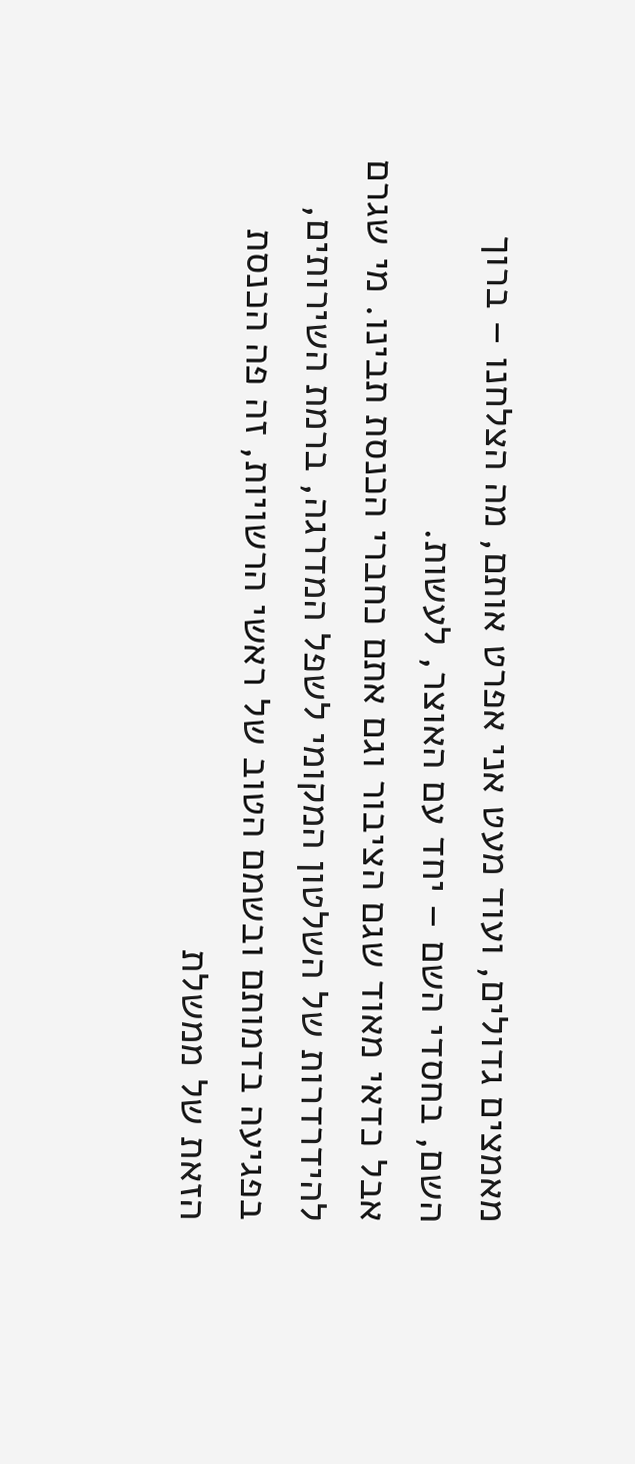מאמצים גדולים, ועוד מעט אני אפרט אותם, מה הצלחנו – ברוך השם, בחסדי השם – יחד עם האוצר, לעשות.
אבל כדאי מאוד שגם הציבור וגם אתם כחברי הכנסת תבינו. מי שגרם להידרדרות של השלטון המקומי לשפל המדרגה, ברמת השירותים, בפגיעה בדמותם ובשמם הטוב של ראשי הרשויות, זה פה הכנסת הזאת של ממשלת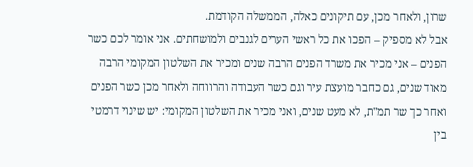שרון, ולאחר מכן, עם תיקונים כאלה, הממשלה הקודמת.
אבל לא מספיק – הפכו את כל ראשי הערים לגנבים ולמושחתים. אני אומר לכם כשר הפנים – אני מכיר את משרד הפנים הרבה שנים ומכיר את השלטון המקומי הרבה מאוד שנים, גם כחבר מועצת עיר וגם כשר העבודה והרווחה ולאחר מכן כשר הפנים ואחר כך שר תמ"ת, לא מעט שנים, ואני מכיר את השלטון המקומי: יש שינוי דרמטי בין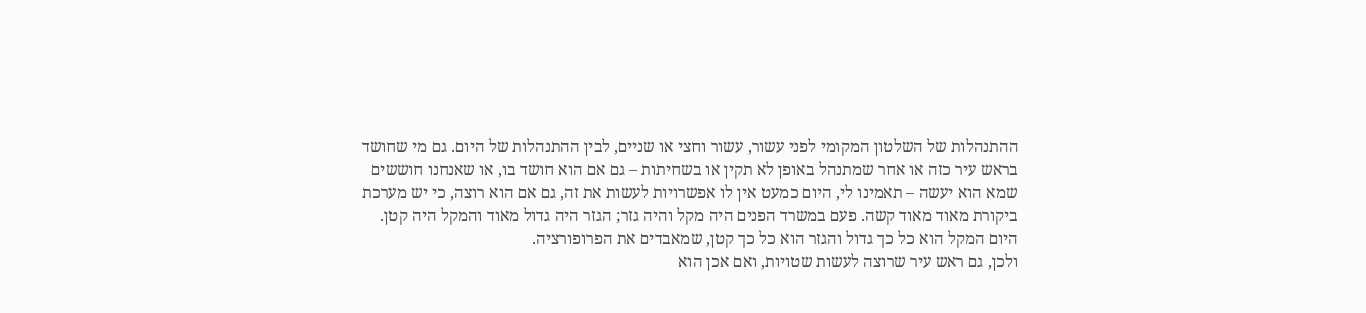ההתנהלות של השלטון המקומי לפני עשור, עשור וחצי או שניים, לבין ההתנהלות של היום. גם מי שחושד בראש עיר כזה או אחר שמתנהל באופן לא תקין או בשחיתות – גם אם הוא חושד בו, או שאנחנו חוששים שמא הוא יעשה – תאמינו לי, היום כמעט אין לו אפשרויות לעשות את זה, גם אם הוא רוצה, כי יש מערכת ביקורת מאוד מאוד קשה. פעם במשרד הפנים היה מקל והיה גזר; הגזר היה גדול מאוד והמקל היה קטן. היום המקל הוא כל כך גדול והגזר הוא כל כך קטן, שמאבדים את הפרופורציה.
ולכן, גם ראש עיר שרוצה לעשות שטויות, ואם אכן הוא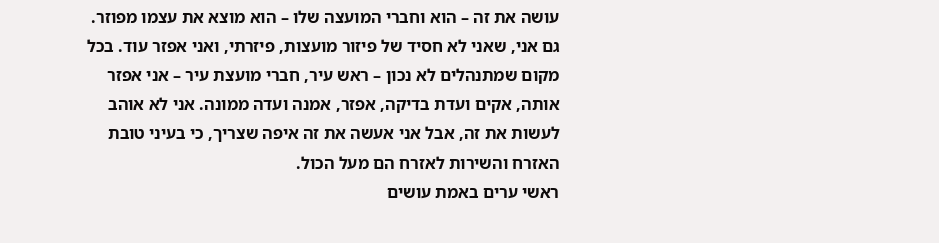עושה את זה – הוא וחברי המועצה שלו – הוא מוצא את עצמו מפוזר. גם אני, שאני לא חסיד של פיזור מועצות, פיזרתי, ואני אפזר עוד. בכל מקום שמתנהלים לא נכון – ראש עיר, חברי מועצת עיר – אני אפזר אותה, אקים ועדת בדיקה, אפזר, אמנה ועדה ממונה. אני לא אוהב לעשות את זה, אבל אני אעשה את זה איפה שצריך, כי בעיני טובת האזרח והשירות לאזרח הם מעל הכול.
ראשי ערים באמת עושים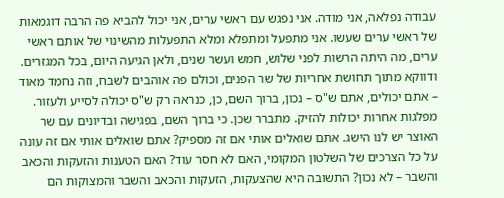עבודה נפלאה, אני מודה. אני נפגש עם ראשי ערים, אני יכול להביא פה הרבה דוגמאות של ראשי ערים שעשו. אני מתפעל ומתפלא ומלא התפעלות מהשינוי של אותם ראשי ערים, מה היתה הרשות לפני שלוש, חמש ועשר שנים, ולאן הגיעה היום, בכל המגזרים.
ודווקא מתוך תחושת אחריות של שר הפנים, וכולם פה אוהבים לשבח, וזה נחמד מאוד – אתם יכולים, אתם ש"ס – נכון, ברוך השם, כן, כנראה רק ש"ס יכולה לסייע ולעזור. מפלגות אחרות יכולות להזיק. מתברר שכן. כי ברוך השם, בפגישה ובדיונים עם שר האוצר יש לנו הישג. אתם שואלים אותי אם זה מספיק? אתם שואלים אותי אם זה עונה על כל הצרכים של השלטון המקומי, האם לא חסר עוד? האם הטענות והזעקות והכאב והשבר – לא נכון? התשובה היא שהצעקות, הזעקות והכאב והשבר והמצוקות הם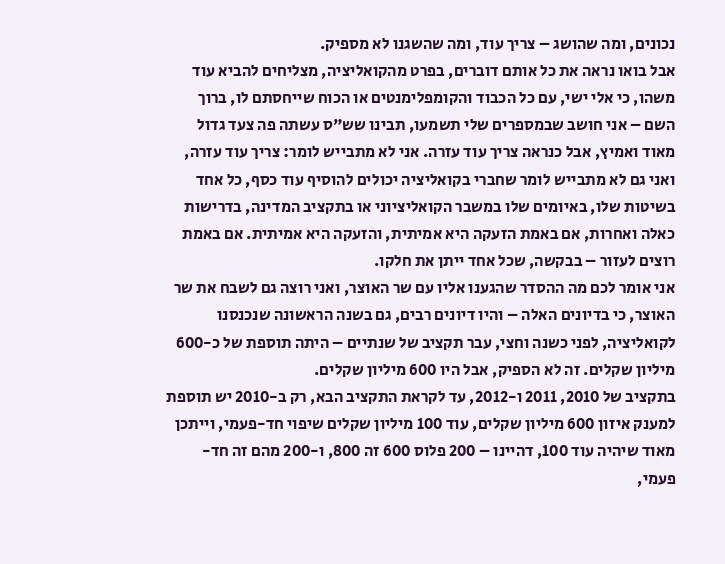נכונים, ומה שהושג – צריך עוד, ומה שהשגנו לא מספיק.
אבל בואו נראה את כל אותם דוברים, בפרט מהקואליציה, מצליחים להביא עוד משהו, כי אלי ישי, עם כל הכבוד והקומפלימנטים או הכוח שייחסתם לו, ברוך השם – אני חושב שבמספרים שלי תשמעו, תבינו שש"ס עשתה פה צעד גדול מאוד ואמיץ, אבל כנראה צריך עוד עזרה. אני לא מתבייש לומר: צריך עוד עזרה, ואני גם לא מתבייש לומר שחברי בקואליציה יכולים להוסיף עוד כסף, כל אחד בשיטות שלו, באיומים שלו במשבר הקואליציוני או בתקציב המדינה, בדרישות כאלה ואחרות, אם באמת הזעקה היא אמיתית, והזעקה היא אמיתית. אם באמת רוצים לעזור – בבקשה, שכל אחד ייתן את חלקו.
אני אומר לכם מה ההסדר שהגענו אליו עם שר האוצר, ואני רוצה גם לשבח את שר האוצר, כי בדיונים האלה – והיו דיונים רבים, גם בשנה הראשונה שנכנסנו לקואליציה, לפני כשנה וחצי, עבר תקציב של שנתיים – היתה תוספת של כ-600 מיליון שקלים. זה לא הספיק, אבל היו 600 מיליון שקלים.
בתקציב של 2010, 2011 ו-2012, עד לקראת התקציב הבא, רק ב-2010 יש תוספת למענק איזון 600 מיליון שקלים, עוד 100 מיליון שקלים שיפוי חד-פעמי, וייתכן מאוד שיהיה עוד 100, דהיינו – 200 פלוס 600 זה 800, ו-200 מהם זה חד-פעמי,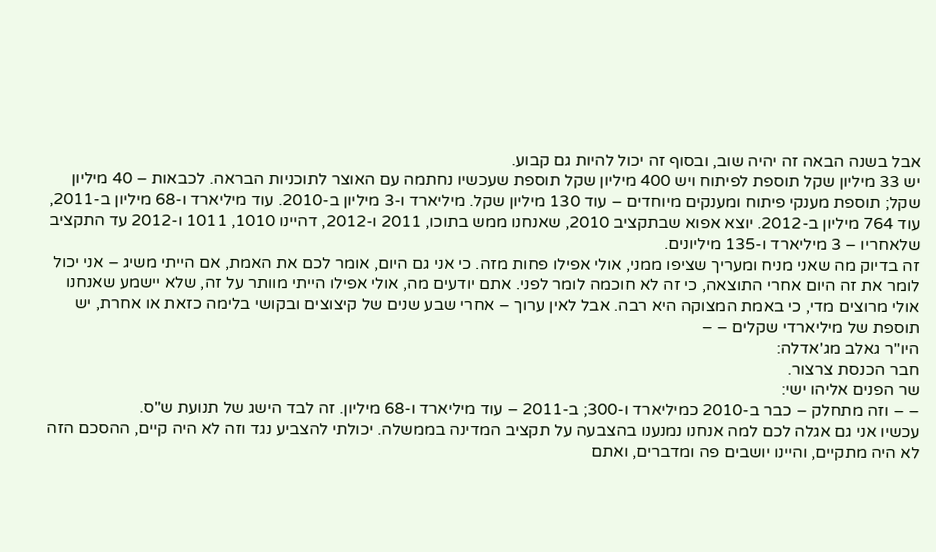אבל בשנה הבאה זה יהיה שוב, ובסוף זה יכול להיות גם קבוע.
יש 33 מיליון שקל תוספת לפיתוח ויש 400 מיליון שקל תוספת שעכשיו נחתמה עם האוצר לתוכניות הבראה. לכבאות – 40 מיליון שקל; תוספת מענקי פיתוח ומענקים מיוחדים – עוד 130 מיליון שקל. מיליארד ו-3 מיליון ב-2010. עוד מיליארד ו-68 מיליון ב-2011, עוד 764 מיליון ב-2012. יוצא אפוא שבתקציב 2010, שאנחנו ממש בתוכו, 2011 ו-2012, דהיינו 1010, 1011 ו-2012 עד התקציב שלאחריו – 3 מיליארד ו-135 מיליונים.
זה בדיוק מה שאני מניח ומעריך שציפו ממני, אולי אפילו פחות מזה. כי אני גם היום, אומר לכם את האמת, אם הייתי משיג – אני יכול לומר את זה היום אחרי התוצאה, כי זה לא חוכמה לומר לפני. אתם יודעים מה, אולי אפילו הייתי מוותר על זה, שלא יישמע שאנחנו אולי מרוצים מדי, כי באמת המצוקה היא רבה. אבל לאין ערוך – אחרי שבע שנים של קיצוצים ובקושי בלימה כזאת או אחרת, יש תוספת של מיליארדי שקלים – –
היו"ר גאלב מג'אדלה:
חבר הכנסת צרצור.
שר הפנים אליהו ישי:
– – וזה מתחלק – כבר ב-2010 כמיליארד ו-300; ב-2011 – עוד מיליארד ו-68 מיליון. זה לבד הישג של תנועת ש"ס.
עכשיו אני גם אגלה לכם למה אנחנו נמנענו בהצבעה על תקציב המדינה בממשלה. יכולתי להצביע נגד וזה לא היה קיים, ההסכם הזה לא היה מתקיים, והיינו יושבים פה ומדברים, ואתם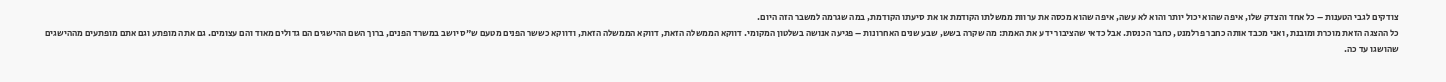צודקים לגבי הטענות – כל אחד והצדק שלו, איפה שהוא יכול יותר והוא לא עשה, איפה שהוא מכסה את ערוות ממשלתו הקודמת או את סיעתו הקודמת, במה שגרמה למשבר הזה היום.
כל ההצגה הזאת מוכרת ומובנת, ואני מכבד אותה כחבר פרלמנט, כחבר הכנסת. אבל כדאי שהציבור ידע את האמת: מה שקרה בשש, שבע שנים האחרונות – פגיעה אנושה בשלטון המקומי. דווקא הממשלה הזאת, דווקא הממשלה הזאת, ודווקא כששר הפנים מטעם ש"ס יושב במשרד הפנים, ברוך השם ההישגים הם גדולים מאוד והם עצומים. גם אתה מופתע וגם אתם מופתעים מההישגים שהושגו עד כה.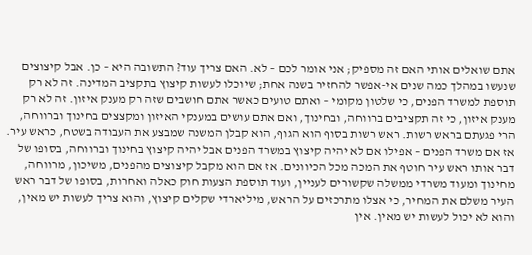אתם שואלים אותי האם זה מספיק; אני אומר לכם – לא. האם צריך עוד? התשובה היא – כן. אבל קיצוצים שנעשו במהלך כמה שנים אי-אפשר להחזיר בשנה אחת; שיוכלו לעשות קיצוץ בתקציב המדינה. זה לא רק תוספת למשרד הפנים, כי שלטון מקומי – ואתם טועים כאשר אתם חושבים שזה רק מענק איזון. זה לא רק מענק איזון, כי זה תקציבים ברווחה, ובחינוך, ואם אתם עושים במענקי האיזון ומקצצים בחינוך וברווחה, הרי פגעתם בראש רשות. ראש רשות בסוף הוא הגוף, הוא קבלן המשנה שמבצע את העבודה בשטח, כראש עיר.
אז אם משרד הפנים – אפילו אם לא יהיה קיצוץ במשרד הפנים אבל יהיה קיצוץ בחינוך וברווחה, בסופו של דבר אותו ראש עיר חוטף את המכה מכל הכיוונים. אז אם הוא מקבל קיצוצים מהפנים, משיכון, מרווחה, מחינוך ומעוד משרדי ממשלה שקשורים לעניין, ועוד תוספת הצעות חוק כאלה ואחרות, בסופו של דבר ראש העיר משלם את המחיר, כי אצלו מתרכזים על הראש, מיליארדי שקלים קיצוץ, והוא צריך לעשות יש מאין, והוא לא יכול לעשות יש מאין. אין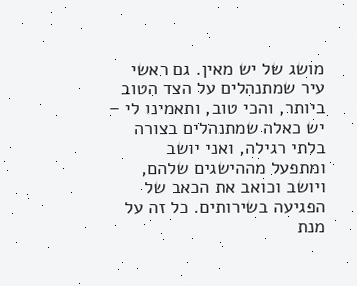מושג של יש מאין. גם ראשי עיר שמתנהלים על הצד הטוב ביותר, והכי טוב, ותאמינו לי – יש כאלה שמתנהלים בצורה בלתי רגילה, ואני יושב ומתפעל מההישגים שלהם, ויושב וכואב את הכאב של הפגיעה בשירותים. כל זה על מנת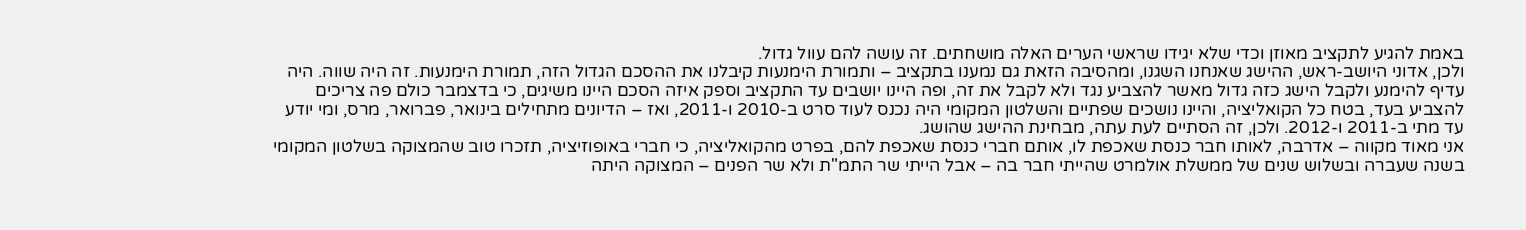באמת להגיע לתקציב מאוזן וכדי שלא יגידו שראשי הערים האלה מושחתים. זה עושה להם עוול גדול.
ולכן, אדוני היושב-ראש, ההישג שאנחנו השגנו, ומהסיבה הזאת גם נמענו בתקציב – ותמורת הימנעות קיבלנו את ההסכם הגדול הזה, תמורת הימנעות. זה היה שווה. היה עדיף להימנע ולקבל הישג כזה גדול מאשר להצביע נגד ולא לקבל את זה, ופה היינו יושבים עד התקציב וספק איזה הסכם היינו משיגים, כי בדצמבר כולם פה צריכים להצביע בעד, בטח כל הקואליציה, והיינו נושכים שפתיים והשלטון המקומי היה נכנס לעוד סרט ב-2010 ו-2011, ואז – הדיונים מתחילים בינואר, פברואר, מרס, ומי יודע עד מתי ב-2011 ו-2012. ולכן, זה הסתיים לעת עתה, מבחינת ההישג שהושג.
אני מאוד מקווה – אדרבה, לאותו חבר כנסת שאכפת לו, אותם חברי כנסת שאכפת להם, בפרט מהקואליציה, כי חברי באופוזיציה, תזכרו טוב שהמצוקה בשלטון המקומי בשנה שעברה ובשלוש שנים של ממשלת אולמרט שהייתי חבר בה – אבל הייתי שר התמ"ת ולא שר הפנים – המצוקה היתה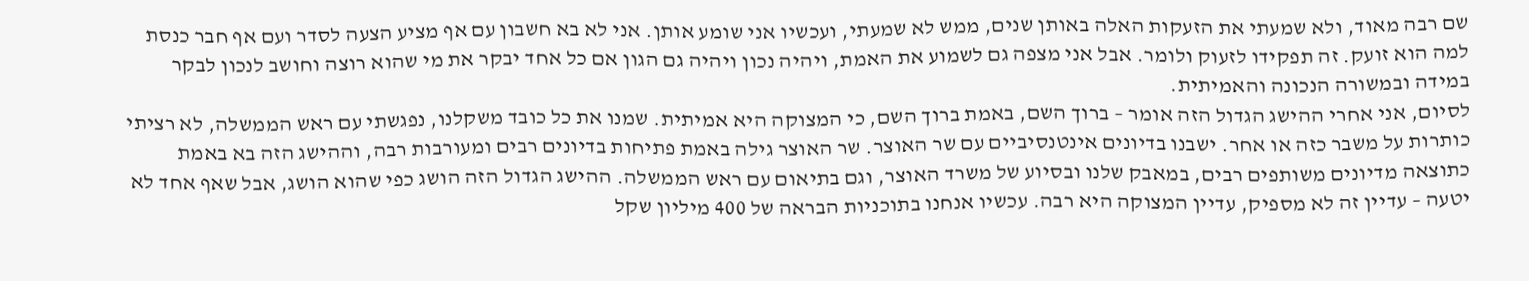שם רבה מאוד, ולא שמעתי את הזעקות האלה באותן שנים, ממש לא שמעתי, ועכשיו אני שומע אותן. אני לא בא חשבון עם אף מציע הצעה לסדר ועם אף חבר כנסת למה הוא זועק. זה תפקידו לזעוק ולומר. אבל אני מצפה גם לשמוע את האמת, ויהיה נכון ויהיה גם הגון אם כל אחד יבקר את מי שהוא רוצה וחושב לנכון לבקר במידה ובמשורה הנכונה והאמיתית.
לסיום, אני אחרי ההישג הגדול הזה אומר – ברוך השם, באמת ברוך השם, כי המצוקה היא אמיתית. שמנו את כל כובד משקלנו, נפגשתי עם ראש הממשלה, לא רציתי כותרות על משבר כזה או אחר. ישבנו בדיונים אינטנסיביים עם שר האוצר. שר האוצר גילה באמת פתיחות בדיונים רבים ומעורבות רבה, וההישג הזה בא באמת כתוצאה מדיונים משותפים רבים, במאבק שלנו ובסיוע של משרד האוצר, וגם בתיאום עם ראש הממשלה. ההישג הגדול הזה הושג כפי שהוא הושג, אבל שאף אחד לא יטעה – עדיין זה לא מספיק, עדיין המצוקה היא רבה. עכשיו אנחנו בתוכניות הבראה של 400 מיליון שקל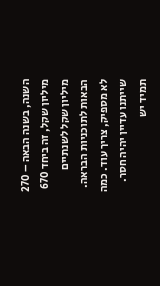השנה, בשנה הבאה – 270 מיליון שקל, זה ביחד 670 מיליון שקל לשנתיים הבאות לתוכניות הבראה. לא מספיק, צריך עוד. כמה שייתנו עדיין יהיה חסר. תמיד יש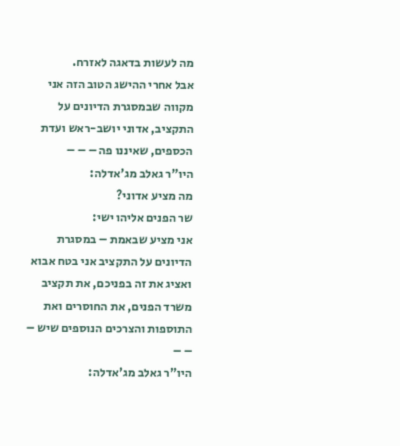מה לעשות בדאגה לאזרח.
אבל אחרי ההישג הטוב הזה אני מקווה שבמסגרת הדיונים על התקציב, אדוני יושב-ראש ועדת הכספים, שאיננו פה – – –
היו"ר גאלב מג'אדלה:
מה מציע אדוני?
שר הפנים אליהו ישי:
אני מציע שבאמת – במסגרת הדיונים על התקציב אני בטח אבוא ואציג את זה בפניכם, את תקציב משרד הפנים, את החוסרים ואת התוספות והצרכים הנוספים שיש – – –
היו"ר גאלב מג'אדלה: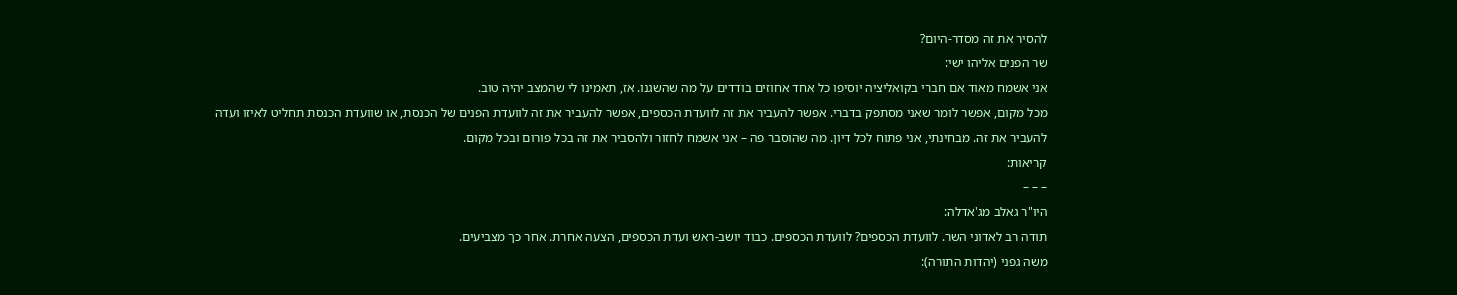להסיר את זה מסדר-היום?
שר הפנים אליהו ישי:
אני אשמח מאוד אם חברי בקואליציה יוסיפו כל אחד אחוזים בודדים על מה שהשגנו. אז, תאמינו לי שהמצב יהיה טוב.
מכל מקום, אפשר לומר שאני מסתפק בדברי. אפשר להעביר את זה לוועדת הכספים, אפשר להעביר את זה לוועדת הפנים של הכנסת, או שוועדת הכנסת תחליט לאיזו ועדה להעביר את זה. מבחינתי, אני פתוח לכל דיון. מה שהוסבר פה – אני אשמח לחזור ולהסביר את זה בכל פורום ובכל מקום.
קריאות:
– – –
היו"ר גאלב מג'אדלה:
תודה רב לאדוני השר. לוועדת הכספים? לוועדת הכספים. כבוד יושב-ראש ועדת הכספים, הצעה אחרת. אחר כך מצביעים.
משה גפני (יהדות התורה):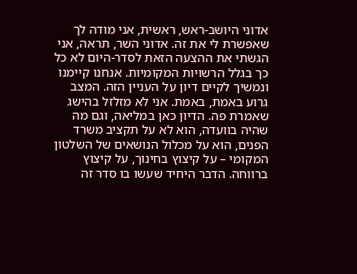אדוני היושב-ראש, ראשית, אני מודה לך שאפשרת לי את זה. אדוני השר, תראה, אני הגשתי את ההצעה הזאת לסדר-היום לא כל כך בגלל הרשויות המקומיות. אנחנו קיימנו ונמשיך לקיים דיון על העניין הזה. המצב גרוע באמת, באמת. אני לא מזלזל בהישג שאמרת פה. הדיון כאן במליאה, וגם מה שהיה בוועדה, הוא לא על תקציב משרד הפנים, הוא על מכלול הנושאים של השלטון המקומי – על קיצוץ בחינוך, על קיצוץ ברווחה. הדבר היחיד שעשו בו סדר זה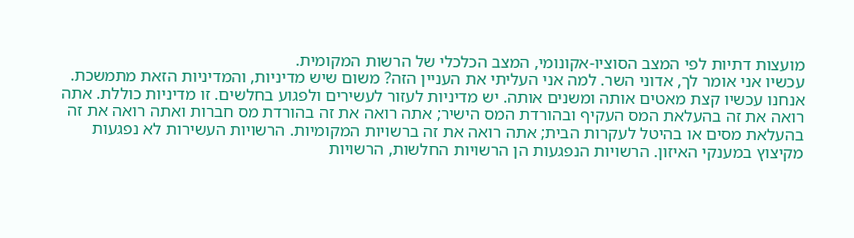מועצות דתיות לפי המצב הסוציו-אקונומי, המצב הכלכלי של הרשות המקומית.
עכשיו אני אומר לך, אדוני השר. למה אני העליתי את העניין הזה? משום שיש מדיניות, והמדיניות הזאת מתמשכת. אנחנו עכשיו קצת מאטים אותה ומשנים אותה. יש מדיניות לעזור לעשירים ולפגוע בחלשים. זו מדיניות כוללת. אתה רואה את זה בהעלאת המס העקיף ובהורדת המס הישיר; אתה רואה את זה בהורדת מס חברות ואתה רואה את זה בהעלאת מסים או בהיטל לעקרות הבית; אתה רואה את זה ברשויות המקומיות. הרשויות העשירות לא נפגעות מקיצוץ במענקי האיזון. הרשויות הנפגעות הן הרשויות החלשות, הרשויות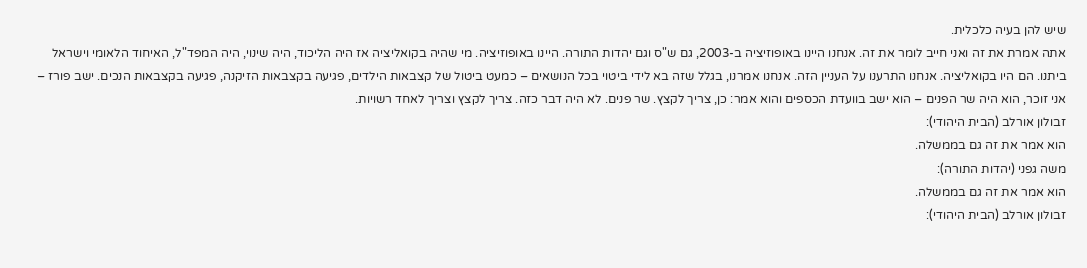שיש להן בעיה כלכלית.
אתה אמרת את זה ואני חייב לומר את זה. אנחנו היינו באופוזיציה ב-2003, גם ש"ס וגם יהדות התורה. היינו באופוזיציה. מי שהיה בקואליציה אז היה הליכוד, היה שינוי, היה המפד"ל, האיחוד הלאומי וישראל ביתנו. הם היו בקואליציה. אנחנו התרענו על העניין הזה. אנחנו אמרנו, בגלל שזה בא לידי ביטוי בכל הנושאים – כמעט ביטול של קצבאות הילדים, פגיעה בקצבאות הזיקנה, פגיעה בקצבאות הנכים. ישב פורז – אני זוכר, הוא היה שר הפנים – הוא ישב בוועדת הכספים והוא אמר: כן, צריך לקצץ. שר פנים. לא היה דבר כזה. צריך לקצץ וצריך לאחד רשויות.
זבולון אורלב (הבית היהודי):
הוא אמר את זה גם בממשלה.
משה גפני (יהדות התורה):
הוא אמר את זה גם בממשלה.
זבולון אורלב (הבית היהודי):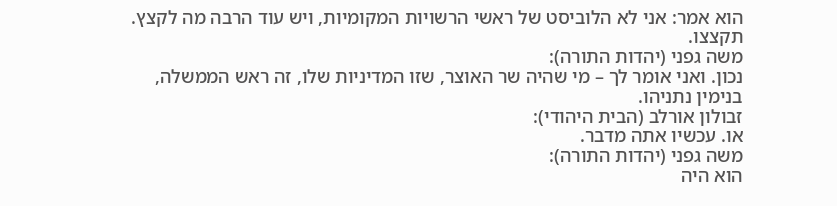הוא אמר: אני לא הלוביסט של ראשי הרשויות המקומיות, ויש עוד הרבה מה לקצץ. תקצצו.
משה גפני (יהדות התורה):
נכון. ואני אומר לך – מי שהיה שר האוצר, שזו המדיניות שלו, זה ראש הממשלה, בנימין נתניהו.
זבולון אורלב (הבית היהודי):
או. עכשיו אתה מדבר.
משה גפני (יהדות התורה):
הוא היה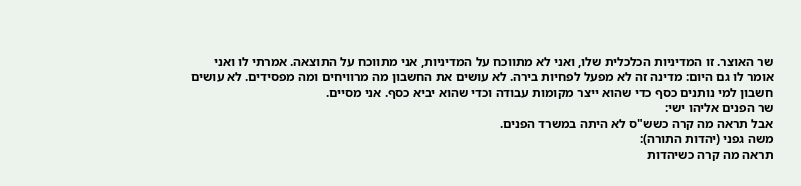שר האוצר. זו המדיניות הכלכלית שלו, ואני לא מתווכח על המדיניות, אני מתווכח על התוצאה. אמרתי לו ואני אומר לו גם היום: מדינה זה לא מפעל לפחיות בירה. לא עושים את החשבון מה מרוויחים ומה מפסידים. לא עושים חשבון למי נותנים כסף כדי שהוא ייצר מקומות עבודה וכדי שהוא יביא כסף. אני מסיים.
שר הפנים אליהו ישי:
אבל תראה מה קרה כשש"ס לא היתה במשרד הפנים.
משה גפני (יהדות התורה):
תראה מה קרה כשיהדות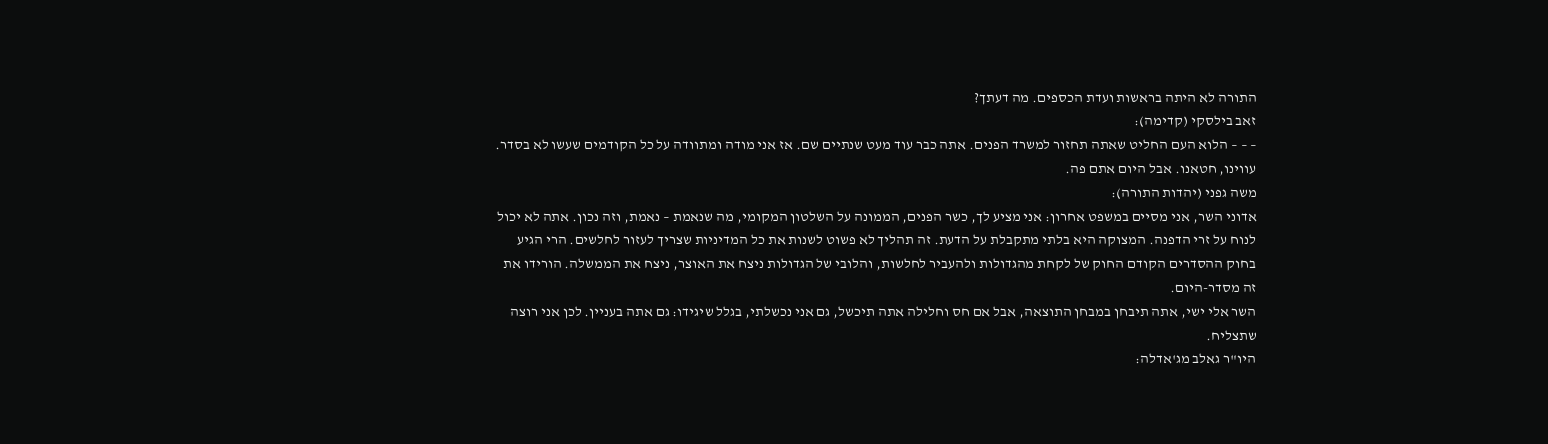התורה לא היתה בראשות ועדת הכספים. מה דעתך?
זאב בילסקי (קדימה):
– – – הלוא העם החליט שאתה תחזור למשרד הפנים. אתה כבר עוד מעט שנתיים שם. אז אני מודה ומתוודה על כל הקודמים שעשו לא בסדר. עווינו, חטאנו. אבל היום אתם פה.
משה גפני (יהדות התורה):
אדוני השר, אני מסיים במשפט אחרון: אני מציע לך, כשר הפנים, הממונה על השלטון המקומי, מה שנאמת – נאמת, וזה נכון. אתה לא יכול לנוח על זרי הדפנה. המצוקה היא בלתי מתקבלת על הדעת. זה תהליך לא פשוט לשנות את כל המדיניות שצריך לעזור לחלשים. הרי הגיע בחוק ההסדרים הקודם החוק של לקחת מהגדולות ולהעביר לחלשות, והלובי של הגדולות ניצח את האוצר, ניצח את הממשלה. הורידו את זה מסדר-היום.
השר אלי ישי, אתה תיבחן במבחן התוצאה, אבל אם חס וחלילה אתה תיכשל, גם אני נכשלתי, בגלל שיגידו: גם אתה בעניין. לכן אני רוצה שתצליח.
היו"ר גאלב מג'אדלה: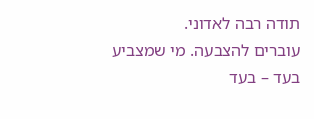תודה רבה לאדוני.
עוברים להצבעה. מי שמצביע בעד – בעד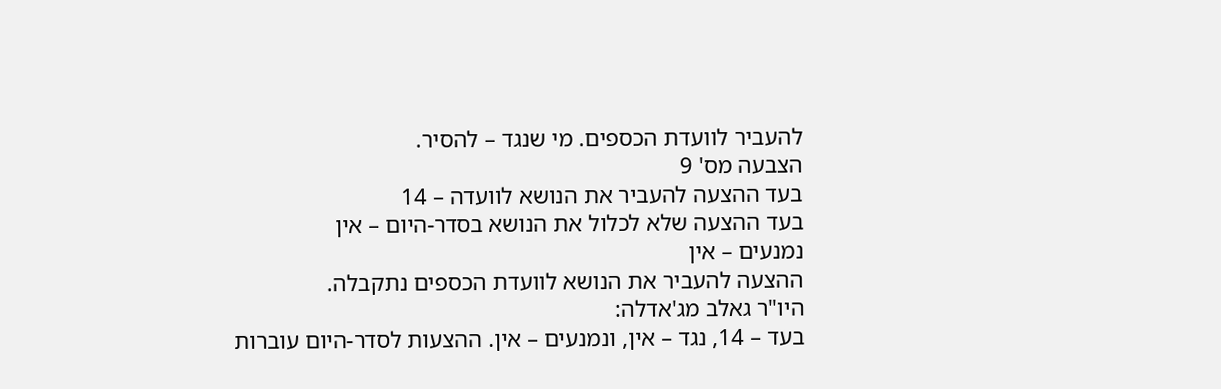להעביר לוועדת הכספים. מי שנגד – להסיר.
הצבעה מס' 9
בעד ההצעה להעביר את הנושא לוועדה – 14
בעד ההצעה שלא לכלול את הנושא בסדר-היום – אין
נמנעים – אין
ההצעה להעביר את הנושא לוועדת הכספים נתקבלה.
היו"ר גאלב מג'אדלה:
בעד – 14, נגד – אין, ונמנעים – אין. ההצעות לסדר-היום עוברות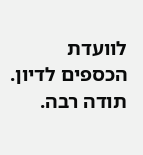לוועדת הכספים לדיון. תודה רבה.